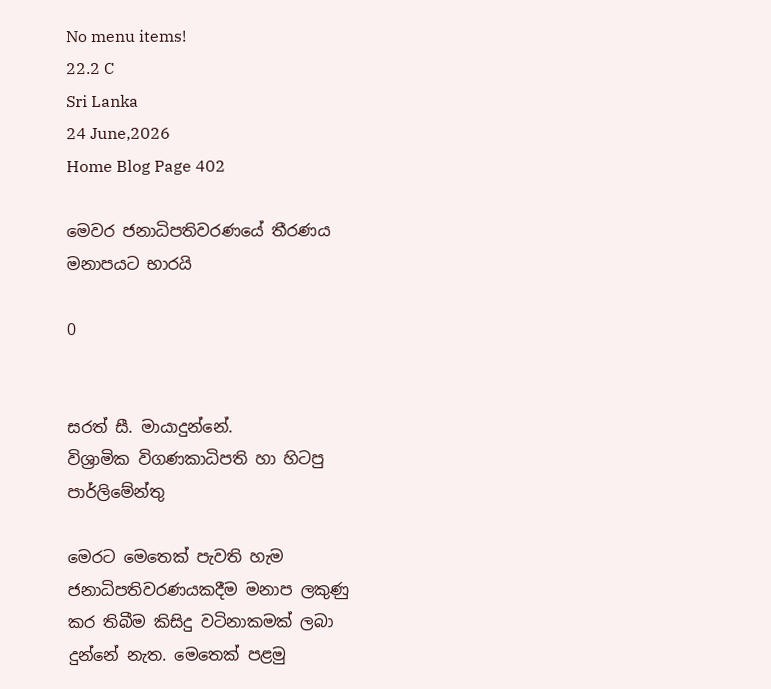No menu items!
22.2 C
Sri Lanka
24 June,2026
Home Blog Page 402

මෙවර ජනාධිපතිවරණයේ තීරණය මනාපයට භාරයි

0


සරත් සී. මායාදුන්නේ.
විශ්‍රාමික විගණකාධිපති හා හිටපු පාර්ලිමේන්තු

මෙරට මෙතෙක් පැවති හැම ජනාධිපතිවරණයකදීම මනාප ලකුණු කර තිබීම කිසිදු වටිනාකමක් ලබා දුන්නේ නැත. මෙතෙක් පළමු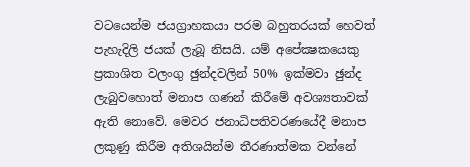වටයෙන්ම ජයග්‍රාහකයා පරම බහුතරයක් හෙවත් පැහැදිලි ජයක් ලැබූ නිසයි. යම් අපේක්‍ෂකයෙකු ප්‍රකාශිත වලංගු ඡුන්දවලින් 50% ඉක්මවා ඡුන්ද ලැබුවහොත් මනාප ගණන් කිරීමේ අවශ්‍යතාවක් ඇති නොවේ. මෙවර ජනාධිපතිවරණයේදී මනාප ලකුණු කිරීම අතිශයින්ම තීරණාත්මක වන්නේ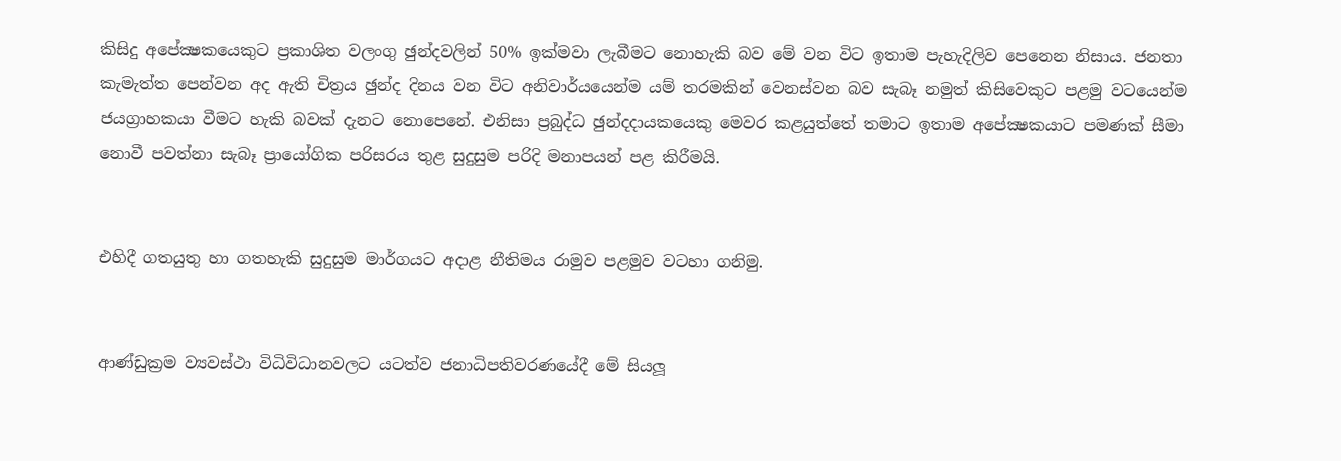කිසිදු අපේක්‍ෂකයෙකුට ප්‍රකාශිත වලංගු ඡුන්දවලින් 50% ඉක්මවා ලැබීමට නොහැකි බව මේ වන විට ඉතාම පැහැදිලිව පෙනෙන නිසාය. ජනතා කැමැත්ත පෙන්වන අද ඇති චිත්‍රය ඡුන්ද දිනය වන විට අනිවාර්යයෙන්ම යම් තරමකින් වෙනස්වන බව සැබෑ නමුත් කිසිවෙකුට පළමු වටයෙන්ම ජයග්‍රාහකයා වීමට හැකි බවක් දැනට නොපෙනේ. එනිසා ප්‍රබුද්ධ ඡුන්දදායකයෙකු මෙවර කළයුත්තේ තමාට ඉතාම අපේක්‍ෂකයාට පමණක් සීමා නොවී පවත්නා සැබෑ ප්‍රායෝගික පරිසරය තුළ සුදුසුම පරිදි මනාපයන් පළ කිරීමයි.


එහිදී ගතයුතු හා ගතහැකි සුදුසුම මාර්ගයට අදාළ නීතිමය රාමුව පළමුව වටහා ගනිමු.


ආණ්ඩුක්‍රම ව්‍යවස්ථා විධිවිධානවලට යටත්ව ජනාධිපතිවරණයේදී මේ සියලූ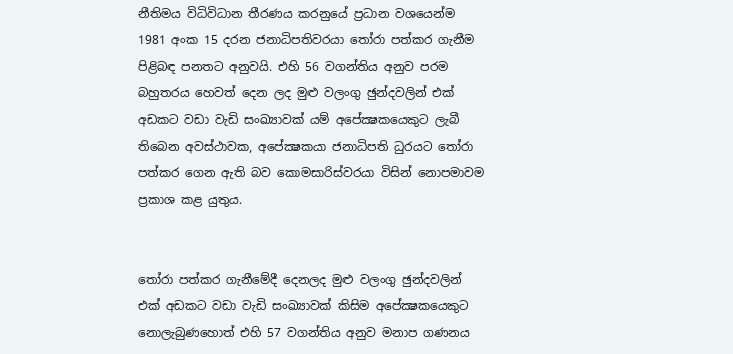නීතිමය විධිවිධාන තීරණය කරනුයේ ප්‍රධාන වශයෙන්ම 1981 අංක 15 දරන ජනාධිපතිවරයා තෝරා පත්කර ගැනීම පිළිබඳ පනතට අනුවයි. එහි 56 වගන්තිය අනුව පරම බහුතරය හෙවත් දෙන ලද මුළු වලංගු ඡුන්දවලින් එක් අඩකට වඩා වැඩි සංඛ්‍යාවක් යම් අපේක්‍ෂකයෙකුට ලැබී තිබෙන අවස්ථාවක, අපේක්‍ෂකයා ජනාධිපති ධුරයට තෝරා පත්කර ගෙන ඇති බව කොමසාරිස්වරයා විසින් නොපමාවම ප්‍රකාශ කළ යුතුය.


තෝරා පත්කර ගැනීමේදී දෙනලද මුළු වලංගු ඡුන්දවලින් එක් අඩකට වඩා වැඩි සංඛ්‍යාවක් කිසිම අපේක්‍ෂකයෙකුට නොලැබුණහොත් එහි 57 වගන්තිය අනුව මනාප ගණනය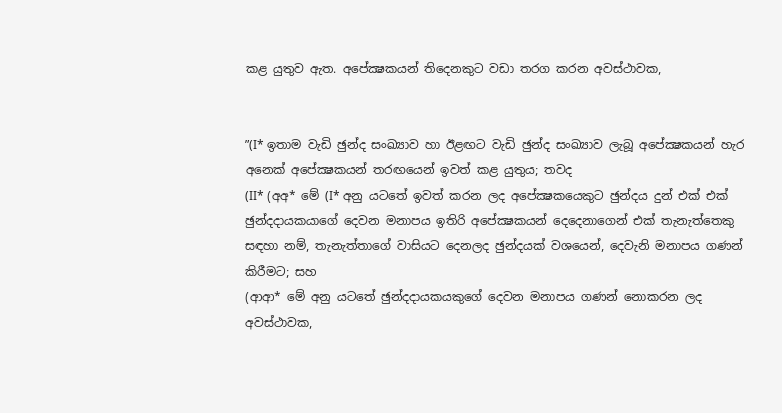කළ යුතුව ඇත. අපේක්‍ෂකයන් තිදෙනකුට වඩා තරග කරන අවස්ථාවක,


”(I* ඉතාම වැඩි ඡුන්ද සංඛ්‍යාව හා ඊළඟට වැඩි ඡුන්ද සංඛ්‍යාව ලැබූ අපේක්‍ෂකයන් හැර අනෙක් අපේක්‍ෂකයන් තරඟයෙන් ඉවත් කළ යුතුය; තවද
(II* (අඅ* මේ (I* අනු යටතේ ඉවත් කරන ලද අපේක්‍ෂකයෙකුට ඡුන්දය දුන් එක් එක් ඡුන්දදායකයාගේ දෙවන මනාපය ඉතිරි අපේක්‍ෂකයන් දෙදෙනාගෙන් එක් තැනැත්තෙකු සඳහා නම්, තැනැත්තාගේ වාසියට දෙනලද ඡුන්දයක් වශයෙන්, දෙවැනි මනාපය ගණන් කිරීමට; සහ
(ආආ* මේ අනු යටතේ ඡුන්දදායකයකුගේ දෙවන මනාපය ගණන් නොකරන ලද අවස්ථාවක,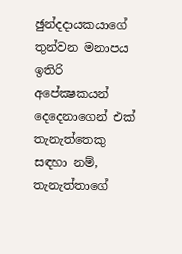ඡුන්දදායකයාගේ තුන්වන මනාපය ඉතිරි අපේක්‍ෂකයන් දෙදෙනාගෙන් එක් තැනැත්තෙකු සඳහා නම්, තැනැත්තාගේ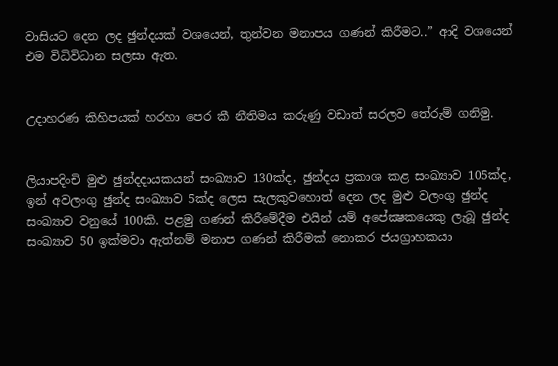වාසියට දෙන ලද ඡුන්දයක් වශයෙන්, තුන්වන මනාපය ගණන් කිරීමට..” ආදි වශයෙන් එම විධිවිධාන සලසා ඇත.


උදාහරණ කිහිපයක් හරහා පෙර කී නීතිමය කරුණු වඩාත් සරලව තේරුම් ගනිමු.


ලියාපදිංචි මුළු ඡුන්දදායකයන් සංඛ්‍යාව 130ක්ද, ඡුන්දය ප්‍රකාශ කළ සංඛ්‍යාව 105ක්ද, ඉන් අවලංගු ඡුන්ද සංඛ්‍යාව 5ක්ද ලෙස සැලකුවහොත් දෙන ලද මුළු වලංගු ඡුන්ද සංඛ්‍යාව වනුයේ 100කි. පළමු ගණන් කිරීමේදීම එයින් යම් අපේක්‍ෂකයෙකු ලැබූ ඡුන්ද සංඛ්‍යාව 50 ඉක්මවා ඇත්නම් මනාප ගණන් කිරීමක් නොකර ජයග්‍රාහකයා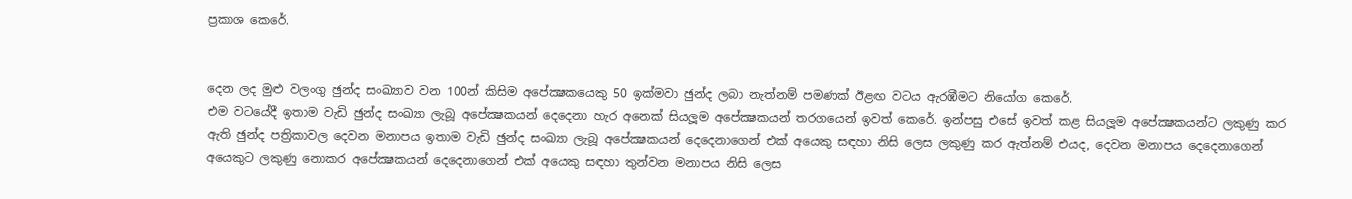ප්‍රකාශ කෙරේ.


දෙන ලද මුළු වලංගු ඡුන්ද සංඛ්‍යාව වන 100න් කිසිම අපේක්‍ෂකයෙකු 50 ඉක්මවා ඡුන්ද ලබා නැත්නම් පමණක් ඊළඟ වටය ඇරඹීමට නියෝග කෙරේ.
එම වටයේදී ඉතාම වැඩි ඡුන්ද සංඛ්‍යා ලැබූ අපේක්‍ෂකයන් දෙදෙනා හැර අනෙක් සියලූම අපේක්‍ෂකයන් තරගයෙන් ඉවත් කෙරේ. ඉන්පසු එසේ ඉවත් කළ සියලූම අපේක්‍ෂකයන්ට ලකුණු කර ඇති ඡුන්ද පත්‍රිකාවල දෙවන මනාපය ඉතාම වැඩි ඡුන්ද සංඛ්‍යා ලැබූ අපේක්‍ෂකයන් දෙදෙනාගෙන් එක් අයෙකු සඳහා නිසි ලෙස ලකුණු කර ඇත්නම් එයද, දෙවන මනාපය දෙදෙනාගෙන් අයෙකුට ලකුණු නොකර අපේක්‍ෂකයන් දෙදෙනාගෙන් එක් අයෙකු සඳහා තුන්වන මනාපය නිසි ලෙස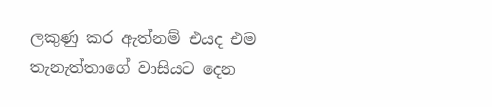ලකුණු කර ඇත්නම් එයද එම තැනැත්තාගේ වාසියට දෙන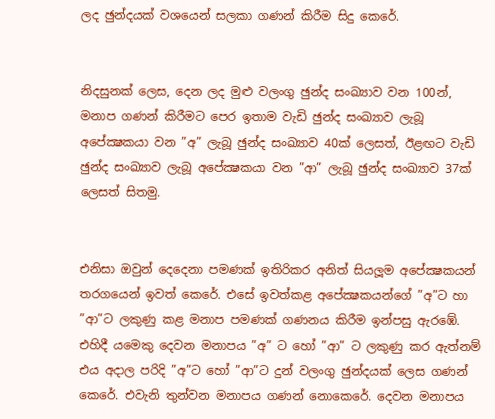ලද ඡුන්දයක් වශයෙන් සලකා ගණන් කිරීම සිදු කෙරේ.


නිදසුනක් ලෙස, දෙන ලද මුළු වලංගු ඡුන්ද සංඛ්‍යාව වන 100න්, මනාප ගණන් කිරීමට පෙර ඉතාම වැඩි ඡුන්ද සංඛ්‍යාව ලැබූ අපේක්‍ෂකයා වන ”අ” ලැබූ ඡුන්ද සංඛ්‍යාව 40ක් ලෙසත්, ඊළඟට වැඩි ඡුන්ද සංඛ්‍යාව ලැබූ අපේක්‍ෂකයා වන ”ආ” ලැබූ ඡුන්ද සංඛ්‍යාව 37ක් ලෙසත් සිතමු.


එනිසා ඔවුන් දෙදෙනා පමණක් ඉතිරිකර අනිත් සියලූම අපේක්‍ෂකයන් තරගයෙන් ඉවත් කෙරේ. එසේ ඉවත්කළ අපේක්‍ෂකයන්ගේ ”අ”ට හා ”ආ”ට ලකුණු කළ මනාප පමණක් ගණනය කිරීම ඉන්පසු ඇරඹේ. එහිදී යමෙකු දෙවන මනාපය ”අ” ට හෝ ”ආ” ට ලකුණු කර ඇත්නම් එය අදාල පරිදි ”අ”ට හෝ ”ආ”ට දුන් වලංගු ඡුන්දයක් ලෙස ගණන් කෙරේ. එවැනි තුන්වන මනාපය ගණන් නොකෙරේ. දෙවන මනාපය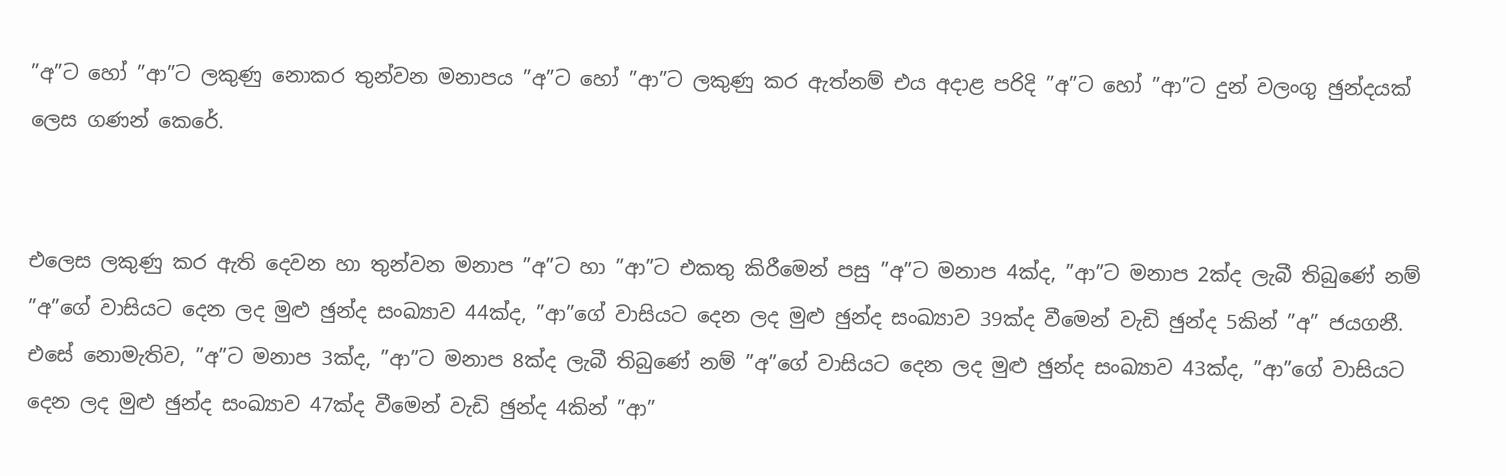”අ”ට හෝ ”ආ”ට ලකුණු නොකර තුන්වන මනාපය ”අ”ට හෝ ”ආ”ට ලකුණු කර ඇත්නම් එය අදාළ පරිදි ”අ”ට හෝ ”ආ”ට දුන් වලංගු ඡුන්දයක් ලෙස ගණන් කෙරේ.


එලෙස ලකුණු කර ඇති දෙවන හා තුන්වන මනාප ”අ”ට හා ”ආ”ට එකතු කිරීමෙන් පසු ”අ”ට මනාප 4ක්ද, ”ආ”ට මනාප 2ක්ද ලැබී තිබුණේ නම් ”අ”ගේ වාසියට දෙන ලද මුළු ඡුන්ද සංඛ්‍යාව 44ක්ද, ”ආ”ගේ වාසියට දෙන ලද මුළු ඡුන්ද සංඛ්‍යාව 39ක්ද වීමෙන් වැඩි ඡුන්ද 5කින් ”අ” ජයගනී. එසේ නොමැතිව, ”අ”ට මනාප 3ක්ද, ”ආ”ට මනාප 8ක්ද ලැබී තිබුණේ නම් ”අ”ගේ වාසියට දෙන ලද මුළු ඡුන්ද සංඛ්‍යාව 43ක්ද, ”ආ”ගේ වාසියට දෙන ලද මුළු ඡුන්ද සංඛ්‍යාව 47ක්ද වීමෙන් වැඩි ඡුන්ද 4කින් ”ආ”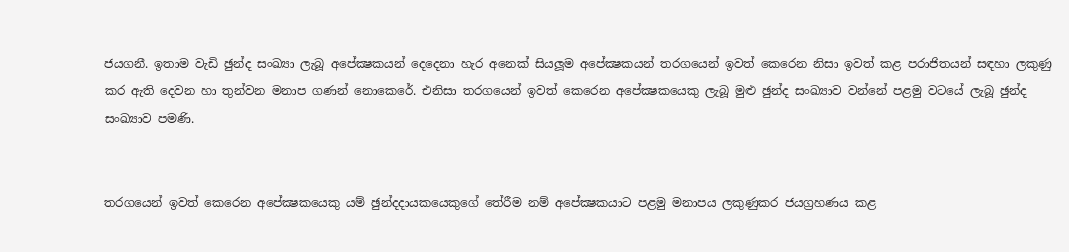ජයගනී. ඉතාම වැඩි ඡුන්ද සංඛ්‍යා ලැබූ අපේක්‍ෂකයන් දෙදෙනා හැර අනෙක් සියලූම අපේක්‍ෂකයන් තරගයෙන් ඉවත් කෙරෙන නිසා ඉවත් කළ පරාජිතයන් සඳහා ලකුණු කර ඇති දෙවන හා තුන්වන මනාප ගණන් නොකෙරේ. එනිසා තරගයෙන් ඉවත් කෙරෙන අපේක්‍ෂකයෙකු ලැබූ මුළු ඡුන්ද සංඛ්‍යාව වන්නේ පළමු වටයේ ලැබූ ඡුන්ද සංඛ්‍යාව පමණි.


තරගයෙන් ඉවත් කෙරෙන අපේක්‍ෂකයෙකු යම් ඡුන්දදායකයෙකුගේ තේරීම නම් අපේක්‍ෂකයාට පළමු මනාපය ලකුණුකර ජයග්‍රහණය කළ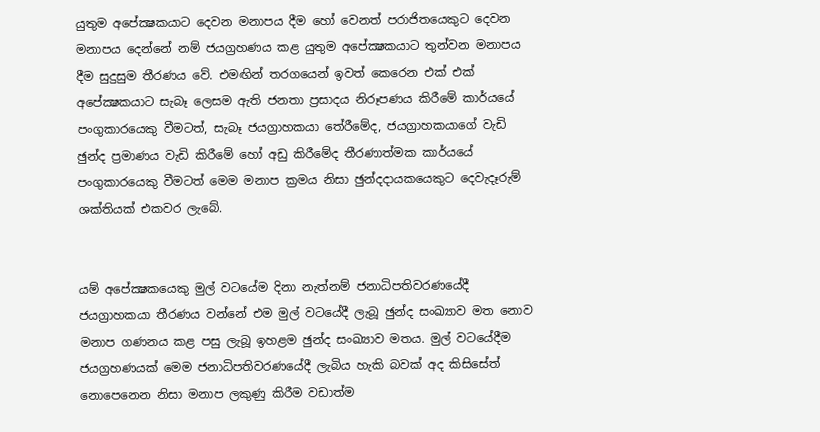යුතුම අපේක්‍ෂකයාට දෙවන මනාපය දීම හෝ වෙනත් පරාජිතයෙකුට දෙවන මනාපය දෙන්නේ නම් ජයග්‍රහණය කළ යුතුම අපේක්‍ෂකයාට තුන්වන මනාපය දීම සුදුසුම තීරණය වේ. එමඟින් තරගයෙන් ඉවත් කෙරෙන එක් එක් අපේක්‍ෂකයාට සැබෑ ලෙසම ඇති ජනතා ප්‍රසාදය නිරූපණය කිරීමේ කාර්යයේ පංගුකාරයෙකු වීමටත්, සැබෑ ජයග්‍රාහකයා තේරීමේද, ජයග්‍රාහකයාගේ වැඩි ඡුන්ද ප්‍රමාණය වැඩි කිරීමේ හෝ අඩු කිරීමේද තීරණාත්මක කාර්යයේ පංගුකාරයෙකු වීමටත් මෙම මනාප ක්‍රමය නිසා ඡුන්දදායකයෙකුට දෙවැදෑරුම් ශක්තියක් එකවර ලැබේ.


යම් අපේක්‍ෂකයෙකු මුල් වටයේම දිනා නැත්නම් ජනාධිපතිවරණයේදී ජයග්‍රාහකයා තීරණය වන්නේ එම මුල් වටයේදී ලැබූ ඡුන්ද සංඛ්‍යාව මත නොව මනාප ගණනය කළ පසු ලැබූ ඉහළම ඡුන්ද සංඛ්‍යාව මතය. මුල් වටයේදීම ජයග්‍රහණයක් මෙම ජනාධිපතිවරණයේදී ලැබිය හැකි බවක් අද කිසිසේත් නොපෙනෙන නිසා මනාප ලකුණු කිරීම වඩාත්ම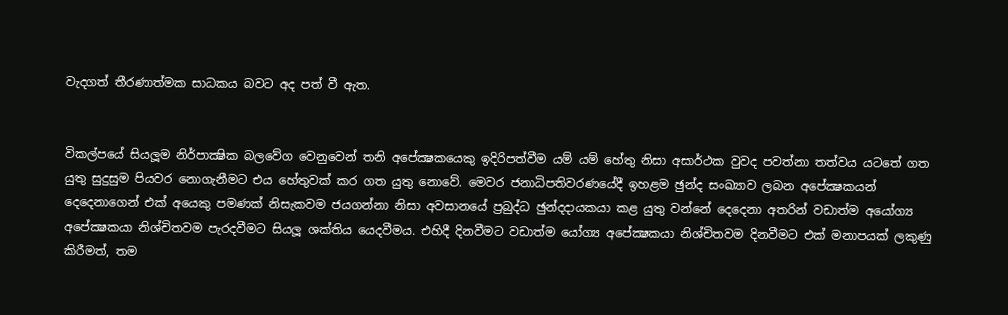වැදගත් තීරණාත්මක සාධකය බවට අද පත් වී ඇත.


විකල්පයේ සියලූම නිර්පාක්‍ෂික බලවේග වෙනුවෙන් තනි අපේක්‍ෂකයෙකු ඉදිරිපත්වීම යම් යම් හේතු නිසා අසාර්ථක වුවද පවත්නා තත්වය යටතේ ගත යුතු සුදුසුම පියවර නොගැනීමට එය හේතුවක් කර ගත යුතු නොවේ. මෙවර ජනාධිපතිවරණයේදී ඉහළම ඡුන්ද සංඛ්‍යාව ලබන අපේක්‍ෂකයන් දෙදෙනාගෙන් එක් අයෙකු පමණක් නිසැකවම ජයගන්නා නිසා අවසානයේ ප්‍රබුද්ධ ඡුන්දදායකයා කළ යුතු වන්නේ දෙදෙනා අතරින් වඩාත්ම අයෝග්‍ය අපේක්‍ෂකයා නිශ්චිතවම පැරදවීමට සියලූ ශක්තිය යෙදවීමය. එහිදී දිනවීමට වඩාත්ම යෝග්‍ය අපේක්‍ෂකයා නිශ්චිතවම දිනවීමට එක් මනාපයක් ලකුණු කිරීමත්, තම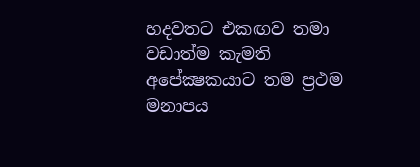හදවතට එකඟව තමා වඩාත්ම කැමති අපේක්‍ෂකයාට තම ප්‍රථම මනාපය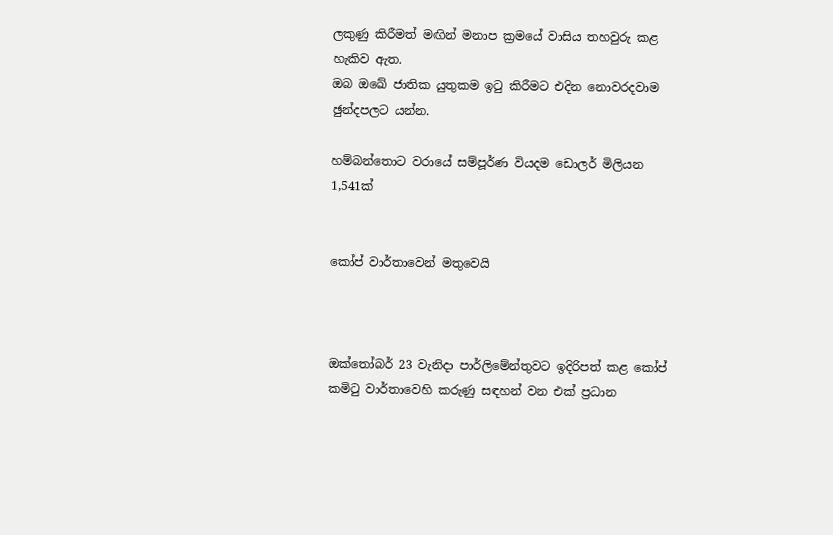ලකුණු කිරීමත් මඟින් මනාප ක්‍රමයේ වාසිය තහවුරු කළ හැකිව ඇත.
ඔබ ඔඛේ ජාතික යුතුකම ඉටු කිරීමට එදින නොවරදවාම ඡුන්දපලට යන්න.

හම්බන්තොට වරායේ සම්පූර්ණ වියදම ඩොලර් මිලියන 1,541ක්


කෝප් වාර්තාවෙන් මතුවෙයි



ඔක්තෝබර් 23 වැනිදා පාර්ලිමේන්තුවට ඉදිරිපත් කළ කෝප් කමිටු වාර්තාවෙහි කරුණු සඳහන් වන එක් ප්‍රධාන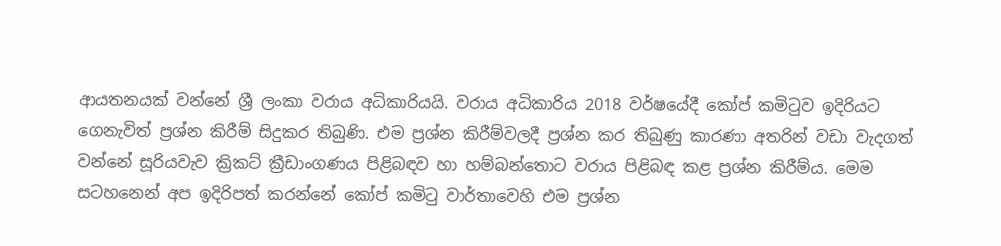ආයතනයක් වන්නේ ශ්‍රී ලංකා වරාය අධිකාරියයි. වරාය අධිකාරිය 2018 වර්ෂයේදී කෝප් කමිටුව ඉදිරියට ගෙනැවිත් ප්‍රශ්න කිරීම් සිදුකර තිබුණි. එම ප්‍රශ්න කිරීම්වලදී ප්‍රශ්න කර තිබුණු කාරණා අතරින් වඩා වැදගත් වන්නේ සූරියවැව ක්‍රිකට් ක්‍රීඩාංගණය පිළිබඳව හා හම්බන්තොට වරාය පිළිබඳ කළ ප්‍රශ්න කිරීම්ය. මෙම සටහනෙන් අප ඉදිරිපත් කරන්නේ කෝප් කමිටු වාර්තාවෙහි එම ප්‍රශ්න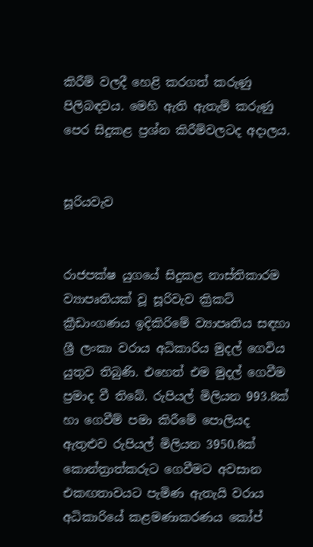කිරීම් වලදී හෙළි කරගත් කරුණු පිලිබඳවය. මෙහි ඇති ඇතැම් කරුණු පෙර සිදුකළ ප්‍රශ්න කිරීම්වලටද අදාලය.


සූරියවැව


රාජපක්ෂ යුගයේ සිදුකළ නාස්තිකාරම ව්‍යාපෘතියක් වූ සූරිවැව ක්‍රිකට් ක්‍රීඩාංගණය ඉදිකිරිමේ ව්‍යාපෘතිය සඳහා ශ්‍රී ලංකා වරාය අධිකාරිය මුදල් ගෙවිය යුතුව තිබුණි. එහෙත් එම මුදල් ගෙවීම ප්‍රමාද වී තිබේ. රුපියල් මිලියන 993.8ක් හා ගෙවීම් පමා කිරීමේ පොලියද ඇතුළුව රුපියල් මිලියන 3950.8ක් කොන්ත්‍රාත්කරුට ගෙවීමට අවසාන එකඟතාවයට පැමිණ ඇතැයි වරාය අධිකාරියේ කළමණාකරණය කෝප්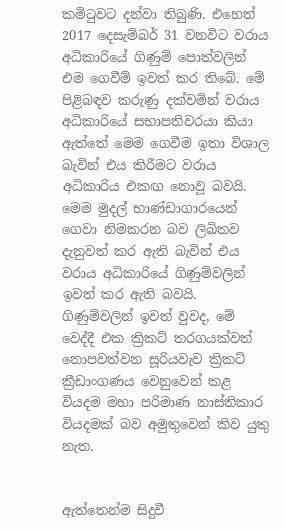කමිටුවට දන්වා තිබුණි. එහෙත් 2017 දෙසැම්බර් 31 වනවිට වරාය අධිකාරියේ ගිණුම් පොත්වලින් එම ගෙවීම් ඉවත් කර තිබේ. මේ පිළිබඳව කරුණු දක්වමින් වරාය අධිකාරියේ සභාපතිවරයා කියා ඇත්තේ මෙම ගෙවීම ඉතා විශාල බැවින් එය කිරීමට වරාය අධිකාරිය එකඟ නොවූ බවයි. මෙම මුදල් භාණ්ඩාගාරයෙන් ගෙවා නිමකරන බව ලිඛිතව දැනුවත් කර ඇති බැවින් එය වරාය අධිකාරියේ ගිණුම්වලින් ඉවත් කර ඇති බවයි. ගිණුම්වලින් ඉවත් වුවද, මේ වෙද්දී එක ක්‍රිකට් තරගයක්වත් නොපවත්වන සූරියවැව ක්‍රිකට් ක්‍රීඩාංගණය වෙනුවෙන් කළ වියදම මහා පරිමාණ නාස්තිකාර වියදමක් බව අමුතුවෙන් කිව යුතු නැත.


ඇත්තෙන්ම සිදුවී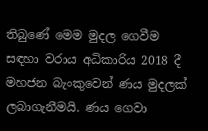තිබුණේ මෙම මුදල ගෙවීම සඳහා වරාය අධිකාරිය 2018 දී මහජන බැංකුවෙන් ණය මුදලක් ලබාගැනීමයි. ණය ගෙවා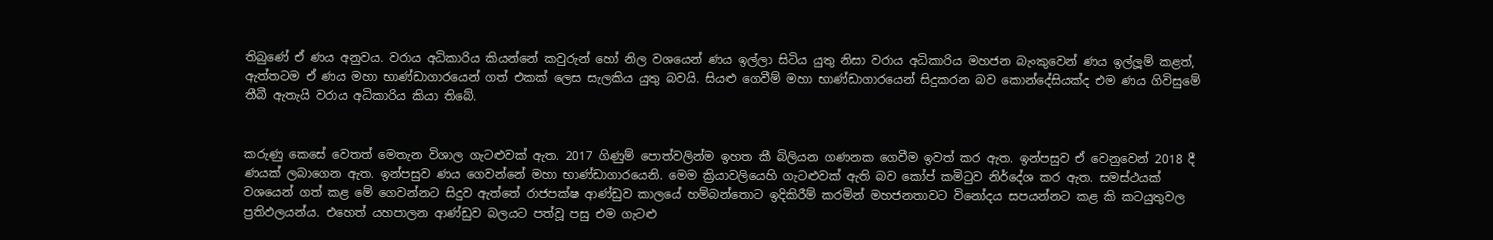තිබුණේ ඒ ණය අනුවය. වරාය අධිකාරිය කියන්නේ කවුරුන් හෝ නිල වශයෙන් ණය ඉල්ලා සිටිය යුතු නිසා වරාය අධිකාරිය මහජන බැංකුවෙන් ණය ඉල්ලූ‍ම් කළත්, ඇත්තටම ඒ ණය මහා භාණ්ඩාගාරයෙන් ගත් එකක් ලෙස සැලකිය යුතු බවයි. සියළු ගෙවීම් මහා භාණ්ඩාගාරයෙන් සිදුකරන බව කොන්දේසියක්ද එම ණය ගිවිසුමේ තීබී ඇතැයි වරාය අධිකාරිය කියා තිබේ.


කරුණු කෙසේ වෙතත් මෙතැන විශාල ගැටළුවක් ඇත. 2017 ගිණුම් පොත්වලින්ම ඉහත කී බිලියන ගණනක ගෙවීම ඉවත් කර ඇත. ඉන්පසුව ඒ වෙනුවෙන් 2018 දී ණයක් ලබාගෙන ඇත. ඉන්පසුව ණය ගෙවන්නේ මහා භාණ්ඩාගාරයෙනි. මෙම ක්‍රියාවලියෙහි ගැටළුවක් ඇති බව කෝප් කමිටුව නිර්දේශ කර ඇත. සමස්ථයක් වශයෙන් ගත් කළ මේ ගෙවන්නට සිදුව ඇත්තේ රාජපක්ෂ ආණ්ඩුව කාලයේ හම්බන්තොට ඉදිකිරීම් කරමින් මහජනතාවට විනෝදය සපයන්නට කළ කි කටයුතුවල ප්‍රතිඵලයන්ය. එහෙත් යහපාලන ආණ්ඩුව බලයට පත්වූ පසු එම ගැටළු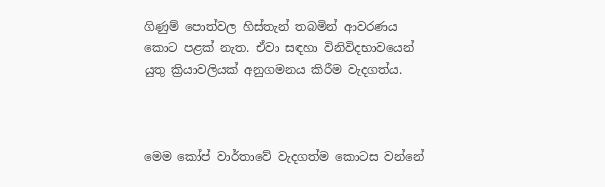ගිණුම් පොත්වල හිස්තැන් තබමින් ආවරණය කොට පළක් නැත. ඒවා සඳහා විනිවිදභාවයෙන් යුතු ක්‍රියාවලියක් අනුගමනය කිරීම වැදගත්ය.



මෙම කෝප් වාර්තාවේ වැදගත්ම කොටස වන්නේ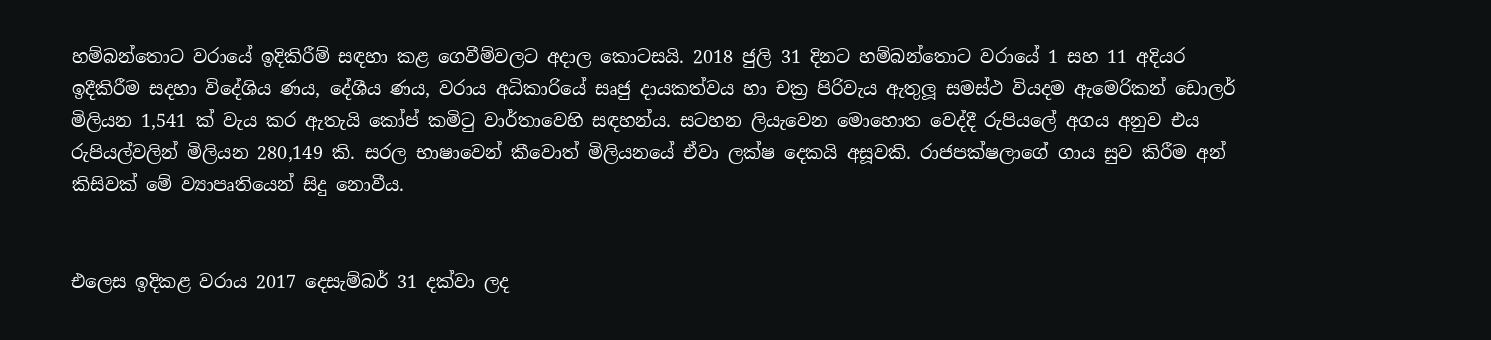හම්බන්තොට වරායේ ඉදිකිරීම් සඳහා කළ ගෙවීම්වලට අදාල කොටසයි. 2018 ජුලි 31 දිනට හම්බන්තොට වරායේ 1 සහ 11 අදියර ඉදීකිරීම සදහා විදේශිය ණය, දේශීය ණය, වරාය අධිකාරියේ සෘජු දායකත්වය හා චක්‍ර පිරිවැය ඇතුලූ‍ සමස්ථ වියදම ඇමෙරිකන් ඩොලර් මිලියන 1,541 ක් වැය කර ඇතැයි කෝප් කමිටු වාර්තාවෙහි සඳහන්ය. සටහන ලියැවෙන මොහොත වෙද්දී රුපියලේ අගය අනුව එය රුපියල්වලින් මිලියන 280,149 කි. සරල භාෂාවෙන් කීවොත් මිලියනයේ ඒවා ලක්ෂ දෙකයි අසූවකි. රාජපක්ෂලාගේ ගාය සුව කිරීම අන් කිසිවක් මේ ව්‍යාපෘතියෙන් සිදු නොවීය.


එලෙස ඉදිකළ වරාය 2017 දෙසැම්බර් 31 දක්වා ලද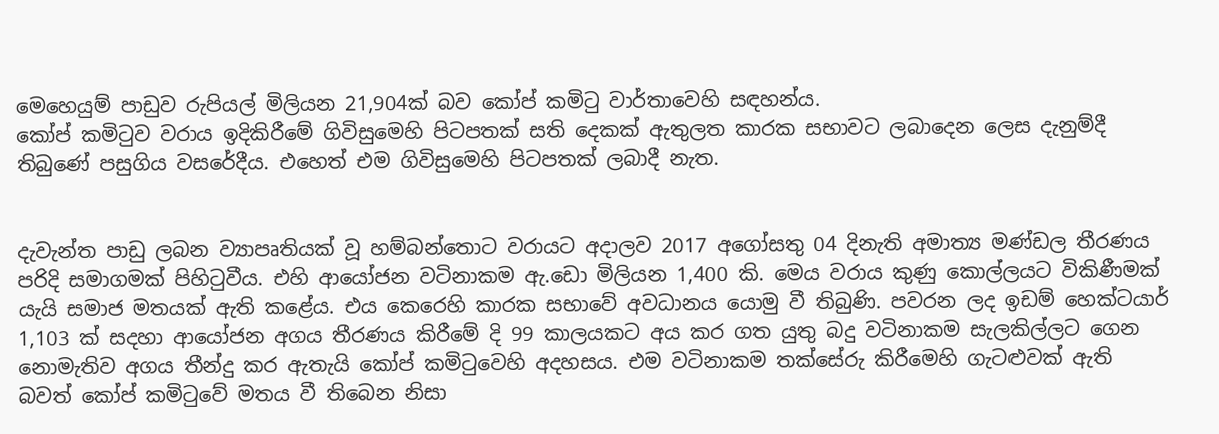මෙහෙයුම් පාඩුව රුපියල් මිලියන 21,904ක් බව කෝප් කමිටු වාර්තාවෙහි සඳහන්ය.
කෝප් කමිටුව වරාය ඉදිකිරීමේ ගිවිසුමෙහි පිටපතක් සති දෙකක් ඇතුලත කාරක සභාවට ලබාදෙන ලෙස දැනුම්දී තිබුණේ පසුගිය වසරේදීය. එහෙත් එම ගිවිසුමෙහි පිටපතක් ලබාදී නැත.


දැවැන්ත පාඩු ලබන ව්‍යාපෘතියක් වූ හම්බන්තොට වරායට අදාලව 2017 අගෝසතු 04 දිනැති අමාත්‍ය මණ්ඩල තීරණය පරිදි සමාගමක් පිහිටුවීය. එහි ආයෝජන වටිනාකම ඇ.ඩො මිලියන 1,400 කි. මෙය වරාය කුණු කොල්ලයට විකිණීමක් යැයි සමාජ මතයක් ඇති කළේය. එය කෙරෙහි කාරක සභාවේ අවධානය යොමු වී තිබුණි. පවරන ලද ඉඩම් හෙක්ටයාර් 1,103 ක් සදහා ආයෝජන අගය තීරණය කිරීමේ දි 99 කාලයකට අය කර ගත යුතු බදු වටිනාකම සැලකිල්ලට ගෙන නොමැතිව අගය තීන්දු කර ඇතැයි කෝප් කමිටුවෙහි අදහසය. එම වටිනාකම තක්සේරු කිරීමෙහි ගැටළුවක් ඇති බවත් කෝප් කමිටුවේ මතය වී තිබෙන නිසා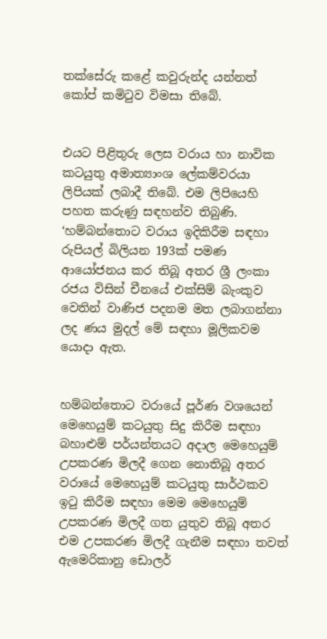තක්සේරු කළේ කවුරුන්ද යන්නත් කෝප් කමිටුව විමසා තිබේ.


එයට පිළිතුරු ලෙස වරාය හා නාවික කටයුතු අමාත්‍යාංශ ලේකම්වරයා ලිපියක් ලබාදී තිබේ. එම ලිපියෙහි පහත කරුණු සඳහන්ව තිබුණි.
‘හම්බන්තොට වරාය ඉදිකිරීම සඳහා රුපියල් බිලියන 193ක් පමණ ආයෝජනය කර තිබූ අතර ශ්‍රී ලංකා රජය විසින් චීනයේ එක්සිම් බැංකුව වෙතින් වාණිජ පදනම මත ලබාගන්නා ලද ණය මුදල් මේ සඳහා මූලිකවම යොදා ඇත.


හම්බන්තොට වරායේ පූර්ණ වශයෙන් මෙහෙයුම් කටයුතු සිදු කිරීම සඳහා බහාළුම් පර්යන්තයට අදාල මෙහෙයුම් උපකරණ මිලදී ගෙන නොතිබූ අතර වරායේ මෙහෙයුම් කටයුතු සාර්ථකව ඉටු කිරීම සඳහා මෙම මෙහෙයුම් උපකරණ මිලදී ගත යුතුව තිබූ අතර එම උපකරණ මිලදී ගැනීම සඳහා තවත් ඇමෙරිකානු ඩොලර්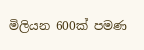මිලියන 600ක් පමණ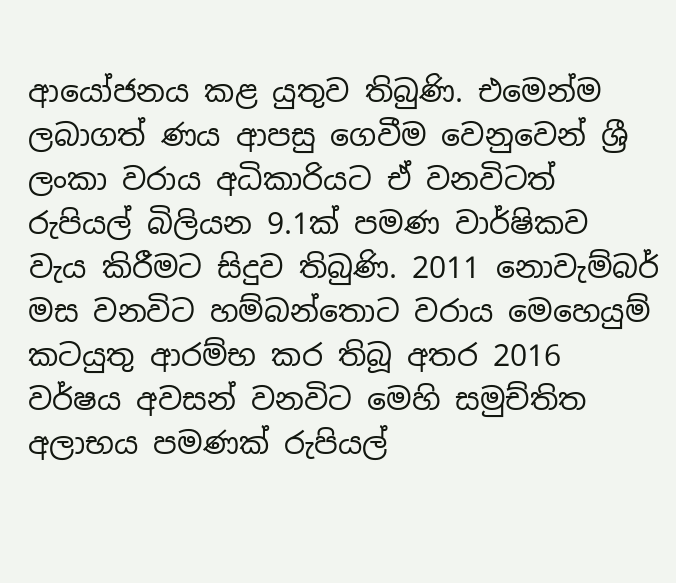ආයෝජනය කළ යුතුව තිබුණි. එමෙන්ම ලබාගත් ණය ආපසු ගෙවීම වෙනුවෙන් ශ්‍රී ලංකා වරාය අධිකාරියට ඒ වනවිටත් රුපියල් බිලියන 9.1ක් පමණ වාර්ෂිකව වැය කිරීමට සිදුව තිබුණි. 2011 නොවැම්බර් මස වනවිට හම්බන්තොට වරාය මෙහෙයුම් කටයුතු ආරම්භ කර තිබූ අතර 2016 වර්ෂය අවසන් වනවිට මෙහි සමුච්තිත අලාභය පමණක් රුපියල්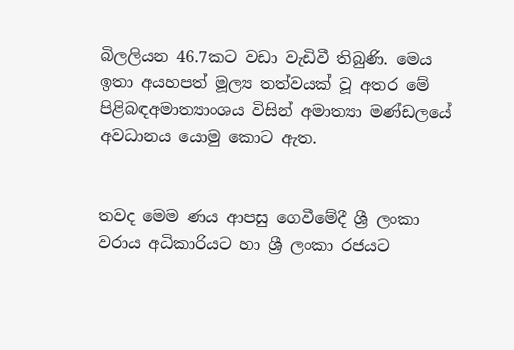බිලලියන 46.7කට වඩා වැඩිවී තිබුණි. මෙය ඉතා අයහපත් මූල්‍ය තත්වයක් වූ අතර මේ පිළිබඳඅමාත්‍යාංශය විසින් අමාත්‍යා මණ්ඩලයේ අවධානය යොමු කොට ඇත.


තවද මෙම ණය ආපසු ගෙවීමේදී ශ්‍රී ලංකා වරාය අධිකාරියට හා ශ්‍රී ලංකා රජයට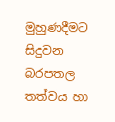මුහුණදීමට සිදුවන බරපතල තත්වය හා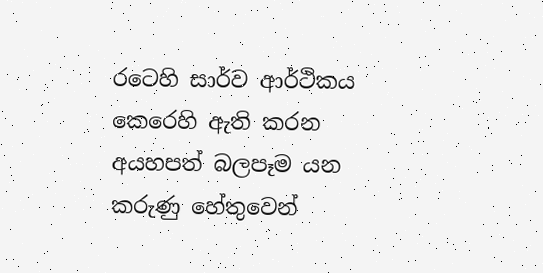රටෙහි සාර්ව ආර්ථිකය කෙරෙහි ඇති කරන අයහපත් බලපෑම යන කරුණු හේතුවෙන්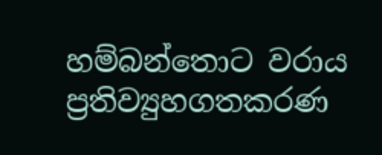හම්බන්තොට වරාය ප්‍රතිව්‍යුහගතකරණ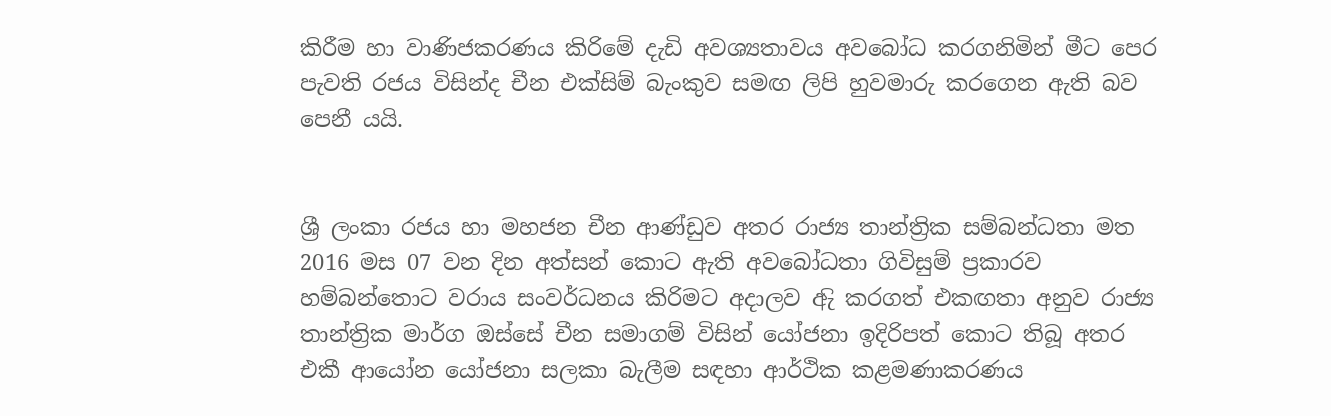කිරීම හා වාණිජකරණය කිරිමේ දැඩි අවශ්‍යතාවය අවබෝධ කරගනිමින් මීට පෙර පැවති රජය විසින්ද චීන එක්සිම් බැංකුව සමඟ ලිපි හුවමාරු කරගෙන ඇති බව පෙනී යයි.


ශ්‍රී ලංකා රජය හා මහජන චීන ආණ්ඩුව අතර රාජ්‍ය තාන්ත්‍රික සම්බන්ධතා මත 2016 මස 07 වන දින අත්සන් කොට ඇති අවබෝධතා ගිවිසුම් ප්‍රකාරව හම්බන්තොට වරාය සංවර්ධනය කිරිමට අදාලව ඇි කරගත් එකඟතා අනුව රාජ්‍ය තාන්ත්‍රික මාර්ග ඔස්සේ චීන සමාගම් විසින් යෝජනා ඉදිරිපත් කොට තිබූ අතර එකී ආයෝන යෝජනා සලකා බැලීම සඳහා ආර්ථික කළමණාකරණය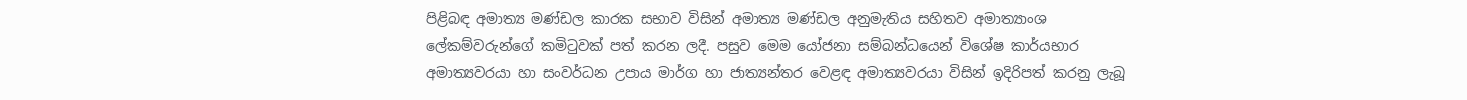පිළිබඳ අමාත්‍ය මණ්ඩල කාරක සභාව විසින් අමාත්‍ය මණ්ඩල අනුමැතිය සහිතව අමාත්‍යාංශ ලේකම්වරුන්ගේ කමිටුවක් පත් කරන ලදී. පසුව මෙම යෝජනා සම්බන්ධයෙන් විශේෂ කාර්යභාර අමාත්‍යවරයා හා සංවර්ධන උපාය මාර්ග හා ජාත්‍යන්තර වෙළඳ අමාත්‍යවරයා විසින් ඉදිරිපත් කරනු ලැබූ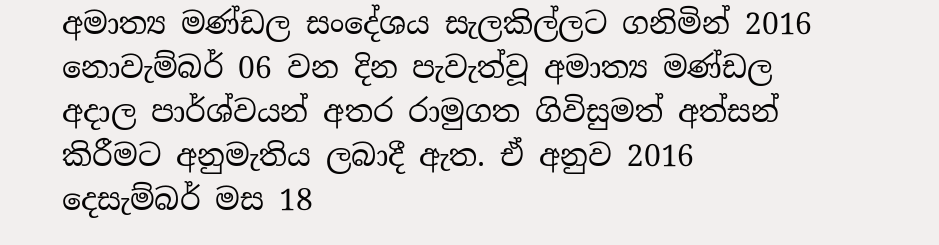අමාත්‍ය මණ්ඩල සංදේශය සැලකිල්ලට ගනිමින් 2016 නොවැම්බර් 06 වන දින පැවැත්වූ අමාත්‍ය මණ්ඩල අදාල පාර්ශ්වයන් අතර රාමුගත ගිවිසුමත් අත්සන් කිරීමට අනුමැතිය ලබාදී ඇත. ඒ අනුව 2016 දෙසැම්බර් මස 18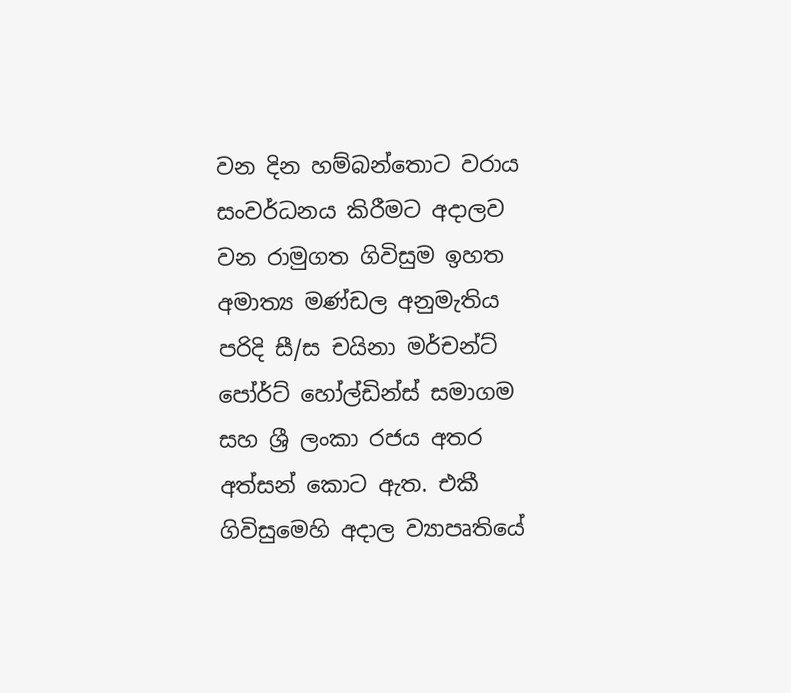වන දින හම්බන්තොට වරාය සංවර්ධනය කිරීමට අදාලව වන රාමුගත ගිවිසුම ඉහත අමාත්‍ය මණ්ඩල අනුමැතිය පරිදි සී/ස චයිනා මර්චන්ට් පෝර්ට් හෝල්ඩින්ස් සමාගම සහ ශ්‍රී ලංකා රජය අතර අත්සන් කොට ඇත. එකී ගිවිසුමෙහි අදාල ව්‍යාපෘතියේ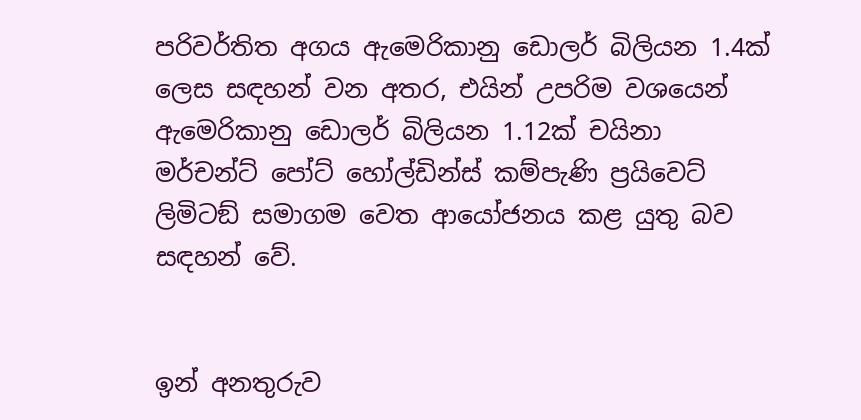පරිවර්තිත අගය ඇමෙරිකානු ඩොලර් බිලියන 1.4ක් ලෙස සඳහන් වන අතර, එයින් උපරිම වශයෙන් ඇමෙරිකානු ඩොලර් බිලියන 1.12ක් චයිනා මර්චන්ට් පෝට් හෝල්ඩින්ස් කම්පැණි ප්‍රයිවෙට් ලිමිටඞ් සමාගම වෙත ආයෝජනය කළ යුතු බව සඳහන් වේ.


ඉන් අනතුරුව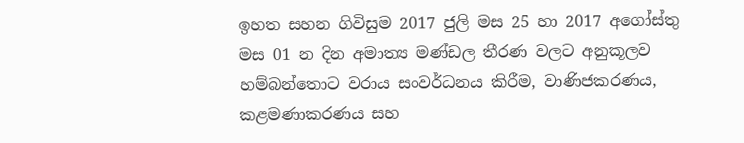ඉහත සහන ගිවිසුම 2017 ජුලි මස 25 හා 2017 අගෝස්තු මස 01 න දින අමාත්‍ය මණ්ඩල තීරණ වලට අනුකූලව හම්බන්තොට වරාය සංවර්ධනය කිරීම, වාණිජකරණය, කළමණාකරණය සහ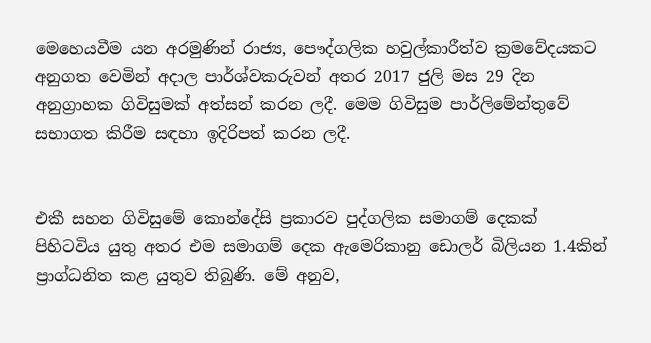මෙහෙයවීම යන අරමුණින් රාජ්‍ය, පෞද්ගලික හවුල්කාරීත්ව ක්‍රමවේදයකට අනුගත වෙමින් අදාල පාර්ශ්වකරුවන් අතර 2017 ජුලි මස 29 දින අනුග්‍රාහක ගිවිසුමක් අත්සන් කරන ලදී. මෙම ගිවිසුම පාර්ලිමේන්තුවේ සභාගත කිරීම සඳහා ඉදිරිපත් කරන ලදී.


එකී සහන ගිවිසුමේ කොන්දේසි ප්‍රකාරව පුද්ගලික සමාගම් දෙකක් පිහිටවිය යුතු අතර එම සමාගම් දෙක ඇමෙරිකානු ඩොලර් බිලියන 1.4කින් ප්‍රාග්ධනිත කළ යුතුව තිබුණි. මේ අනුව,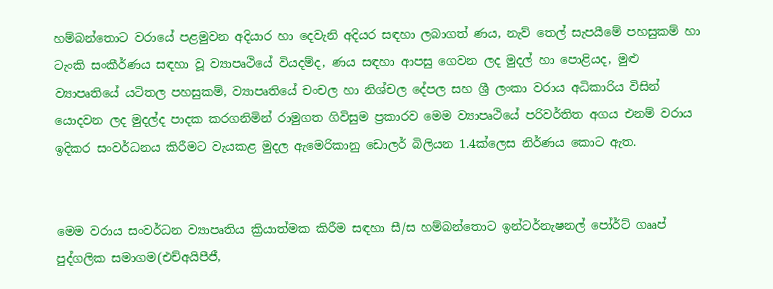හම්බන්තොට වරායේ පළමුවන අදියාර හා දෙවැනි අදියර සඳහා ලබාගත් ණය, නැව් තෙල් සැපයීමේ පහසුකම් හා ටැංකි සංකීර්ණය සඳහා වූ ව්‍යාපෘථියේ වියදම්ද, ණය සඳහා ආපසු ගෙවන ලද මුදල් හා පොළියද, මුළු ව්‍යාපෘතියේ යටිතල පහසුකම්, ව්‍යාපෘතියේ චංචල හා නිශ්චල දේපල සහ ශ්‍රී ලංකා වරාය අධිකාරිය විසින් යොදවන ලද මුදල්ද පාදක කරගනිමින් රාමුගත ගිවිසුම ප්‍රකාරව මෙම ව්‍යාපෘථියේ පරිවර්තිත අගය එනම් වරාය ඉදිකර සංවර්ධනය කිරීමට වැයකළ මුදල ඇමෙරිකානු ඩොලර් බිලියන 1.4ක්ලෙස නිර්ණය කොට ඇත.


මෙම වරාය සංවර්ධන ව්‍යාපෘතිය ක්‍රියාත්මක කිරීම සඳහා සී/ස හම්බන්තොට ඉන්ටර්නැෂනල් පෝර්ට් ගෲප් පුද්ගලික සමාගම(එච්අයිපීජී,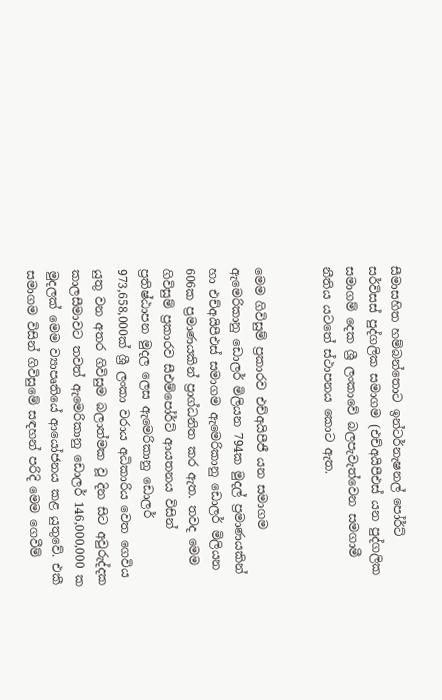සීමාසහිත හම්බන්තොට ඉන්ටර්නැෂනල් පෝර්ට් සර්විසස් පුද්ගලික සමාගම (එච්අයිපීඑස් යන පුද්ගලික සමාගම් දෙක ශ්‍රී ලංකාවේ බලපැවැත්වෙන සමගාමී නීතිය යටතේ ස්ථාපනය කොට ඇත.


මෙම ගිවිසුම් ප්‍රකාරව එච්අයිපීජී යන සමාගම ඇමෙරිකානු ඩොලර් මිලියන 794ක මුදල් ප්‍රමාණයකින් හා එච්අයිපීඑස් සමාගම ඇමෙරිකානු ඩොලර් මිලියන 606ක ප්‍රමාණයකින් ප්‍රාග්ධනිත කර ඇත. තවද මෙම ගිවිසුම් ප්‍රකාරව සීඑම්පෝර්ට් ආයතනය විසින් ප්‍රතිෂ්ඨාපන මුදල ලෙස ඇමෙරිකානු ඩොලර් 973,658,000ක් ශ්‍රී ලංකා වරාය අධිකාරිය වෙත ගෙවිය යුතු වන අතර ගිවිසුම බලාත්මක වූ දින සිට අවුරුද්දක කාලසීමාවට තවත් ඇමෙරිකානු ඩොලර් 146,000,000 ක මුදලක් මෙම ව්‍යාපෘතියේ ආයෝජනය කළ යුතුවේ. එකී සමාගම විසින් ගිවිසුමේ සඳහන් පරිදි මෙම ගෙවීම්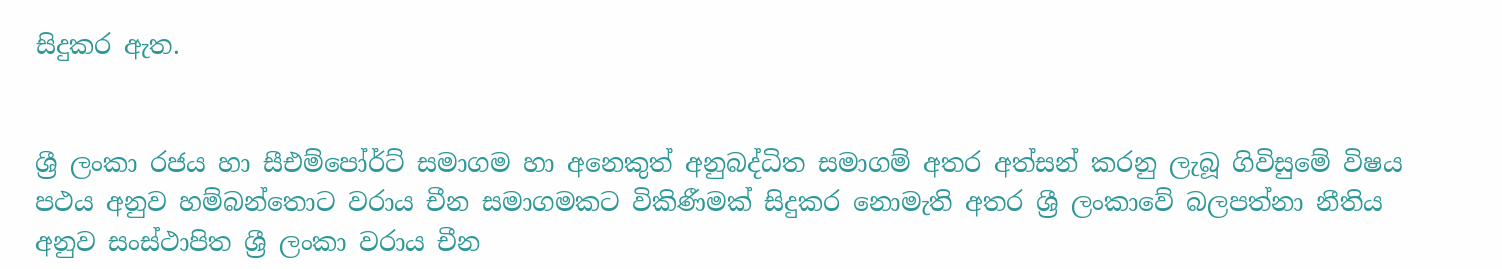සිදුකර ඇත.


ශ්‍රී ලංකා රජය හා සීඑම්පෝර්ට් සමාගම හා අනෙකුත් අනුබද්ධිත සමාගම් අතර අත්සන් කරනු ලැබූ ගිවිසුමේ විෂය පථය අනුව හම්බන්තොට වරාය චීන සමාගමකට විකිණීමක් සිදුකර නොමැති අතර ශ්‍රී ලංකාවේ බලපත්නා නීතිය අනුව සංස්ථාපිත ශ්‍රී ලංකා වරාය චීන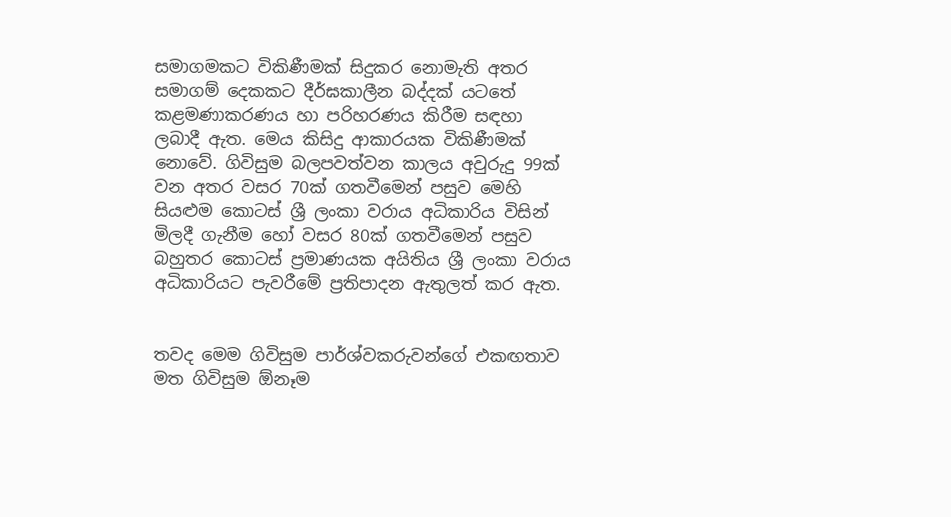සමාගමකට විකිණීමක් සිදුකර නොමැති අතර සමාගම් දෙකකට දීර්ඝකාලීන බද්දක් යටතේ කළමණාකරණය හා පරිහරණය කිරීම සඳහා ලබාදී ඇත. මෙය කිසිදු ආකාරයක විකිණීමක් නොවේ. ගිවිසුම බලපවත්වන කාලය අවුරුදු 99ක් වන අතර වසර 70ක් ගතවීමෙන් පසුව මෙහි සියළුම කොටස් ශ්‍රී ලංකා වරාය අධිකාරිය විසින් මිලදී ගැනීම හෝ වසර 80ක් ගතවීමෙන් පසුව බහුතර කොටස් ප්‍රමාණයක අයිතිය ශ්‍රී ලංකා වරාය අධිකාරියට පැවරීමේ ප්‍රතිපාදන ඇතුලත් කර ඇත.


තවද මෙම ගිවිසුම පාර්ශ්වකරුවන්ගේ එකඟතාව මත ගිවිසුම ඕනෑම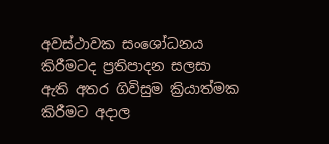අවස්ථාවක සංශෝධනය කිරීමටද ප්‍රතිපාදන සලසා ඇති අතර ගිවිසුම ක්‍රියාත්මක කිරීමට අදාල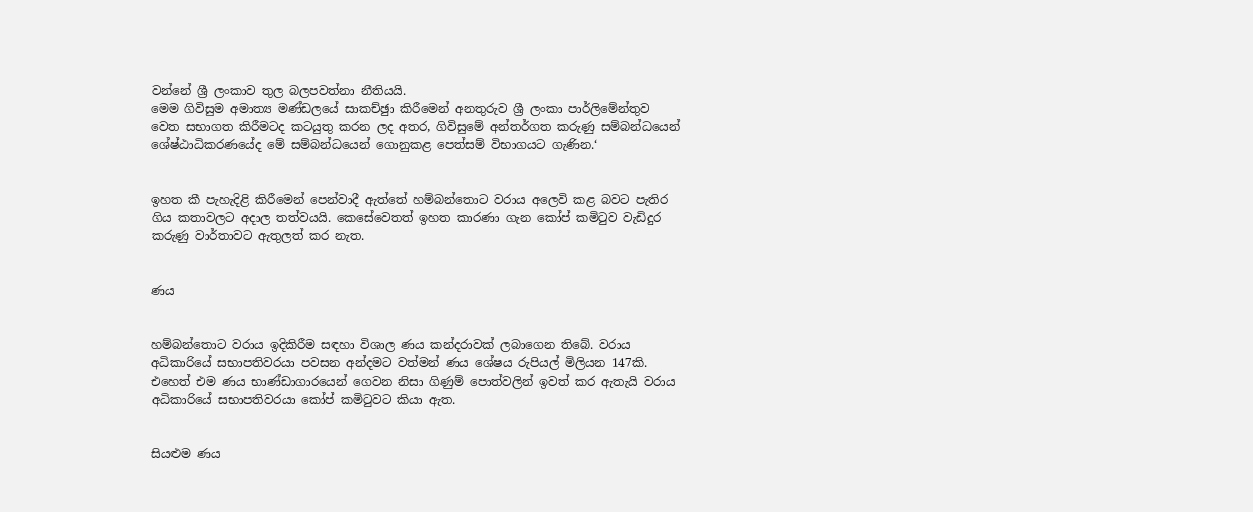වන්නේ ශ්‍රී ලංකාව තුල බලපවත්නා නීතියයි.
මෙම ගිවිසුම අමාත්‍ය මණ්ඩලයේ සාකච්ඡුා කිරීමෙන් අනතුරුව ශ්‍රී ලංකා පාර්ලිමේන්තුව වෙත සභාගත කිරීමටද කටයුතු කරන ලද අතර, ගිවිසුමේ අන්තර්ගත කරුණු සම්බන්ධයෙන් ශේෂ්ඨාධිකරණයේද මේ සම්බන්ධයෙන් ගොනුකළ පෙත්සම් විභාගයට ගැණින.‘


ඉහත කී පැහැදිළි කිරීමෙන් පෙන්වාදී ඇත්තේ හම්බන්තොට වරාය අලෙවි කළ බවට පැතිර ගිය කතාවලට අදාල තත්වයයි. කෙසේවෙතත් ඉහත කාරණා ගැන කෝප් කමිටුව වැඩිදුර කරුණු වාර්තාවට ඇතුලත් කර නැත.


ණය


හම්බන්තොට වරාය ඉදිකිරීම සඳහා විශාල ණය කන්දරාවක් ලබාගෙන තිබේ. වරාය අධිකාරියේ සභාපතිවරයා පවසන අන්දමට වත්මන් ණය ශේෂය රුපියල් මිලියන 147කි. එහෙත් එම ණය භාණ්ඩාගාරයෙන් ගෙවන නිසා ගිණුම් පොත්වලින් ඉවත් කර ඇතැයි වරාය අධිකාරියේ සභාපතිවරයා කෝප් කමිටුවට කියා ඇත.


සියළුම ණය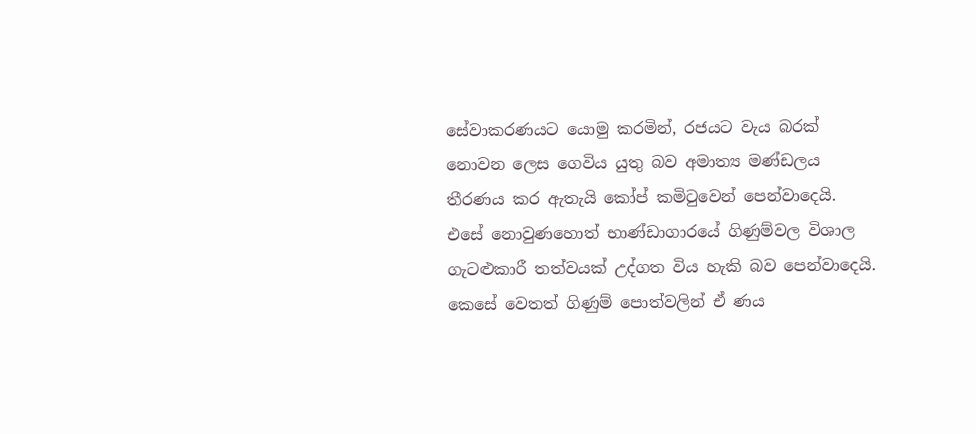සේවාකරණයට යොමු කරමින්, රජයට වැය බරක් නොවන ලෙස ගෙවිය යුතු බව අමාත්‍ය මණ්ඩලය තීරණය කර ඇතැයි කෝප් කමිටුවෙන් පෙන්වාදෙයි. එසේ නොවුණහොත් භාණ්ඩාගාරයේ ගිණුම්වල විශාල ගැටළුකාරී තත්වයක් උද්ගත විය හැකි බව පෙන්වාදෙයි. කෙසේ වෙතත් ගිණුම් පොත්වලින් ඒ ණය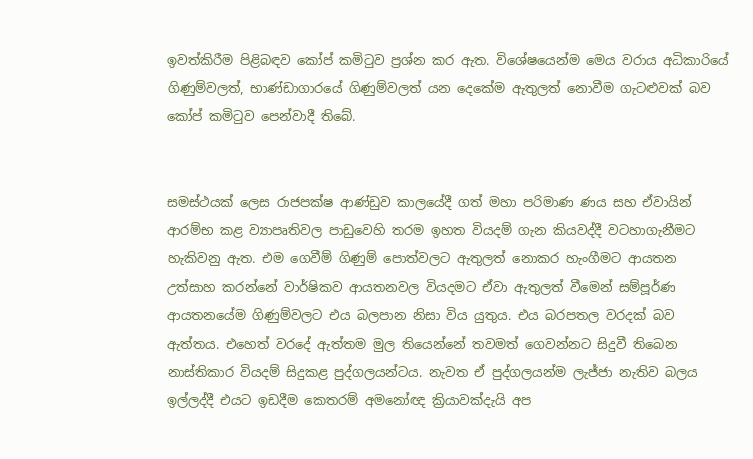ඉවත්කිරීම පිළිබඳව කෝප් කමිටුව ප්‍රශ්න කර ඇත. විශේෂයෙන්ම මෙය වරාය අධිකාරියේ ගිණුම්වලත්, භාණ්ඩාගාරයේ ගිණුම්වලත් යන දෙකේම ඇතුලත් නොවීම ගැටළුවක් බව කෝප් කමිටුව පෙන්වාදී තිබේ.


සමස්ථයක් ලෙස රාජපක්ෂ ආණ්ඩුව කාලයේදී ගත් මහා පරිමාණ ණය සහ ඒවායින් ආරම්භ කළ ව්‍යාපෘතිවල පාඩුවෙහි තරම ඉහත වියදම් ගැන කියවද්දී වටහාගැනීමට හැකිවනු ඇත. එම ගෙවීම් ගිණුම් පොත්වලට ඇතුලත් නොකර හැංගීමට ආයතන උත්සාහ කරන්නේ වාර්ෂිකව ආයතනවල වියදමට ඒවා ඇතුලත් වීමෙන් සම්පූර්ණ ආයතනයේම ගිණුම්වලට එය බලපාන නිසා විය යුතුය. එය බරපතල වරදක් බව ඇත්තය. එහෙත් වරදේ ඇත්තම මුල තියෙන්නේ තවමත් ගෙවන්නට සිදුවී තිබෙන නාස්තිකාර වියදම් සිදුකළ පුද්ගලයන්ටය. නැවත ඒ පුද්ගලයන්ම ලැජ්ජා නැතිව බලය ඉල්ලද්දී එයට ඉඩදීම කෙතරම් අමනෝඥ ක්‍රියාවක්දැයි අප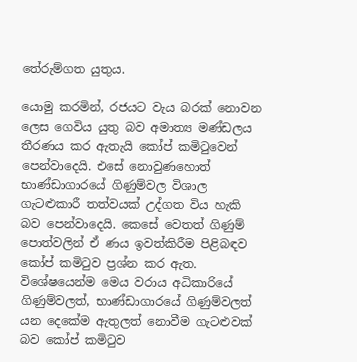තේරුම්ගත යුතුය.

යොමු කරමින්, රජයට වැය බරක් නොවන ලෙස ගෙවිය යුතු බව අමාත්‍ය මණ්ඩලය තීරණය කර ඇතැයි කෝප් කමිටුවෙන් පෙන්වාදෙයි. එසේ නොවුණහොත් භාණ්ඩාගාරයේ ගිණුම්වල විශාල ගැටළුකාරී තත්වයක් උද්ගත විය හැකි බව පෙන්වාදෙයි. කෙසේ වෙතත් ගිණුම් පොත්වලින් ඒ ණය ඉවත්කිරීම පිළිබඳව කෝප් කමිටුව ප්‍රශ්න කර ඇත. විශේෂයෙන්ම මෙය වරාය අධිකාරියේ ගිණුම්වලත්, භාණ්ඩාගාරයේ ගිණුම්වලත් යන දෙකේම ඇතුලත් නොවීම ගැටළුවක් බව කෝප් කමිටුව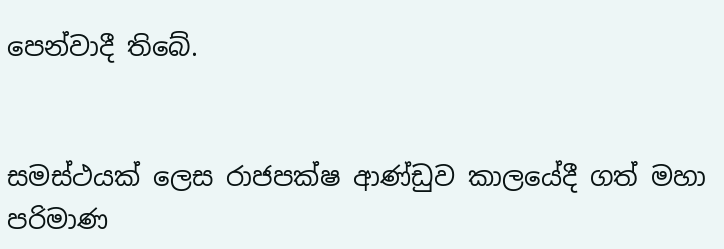පෙන්වාදී තිබේ.


සමස්ථයක් ලෙස රාජපක්ෂ ආණ්ඩුව කාලයේදී ගත් මහා පරිමාණ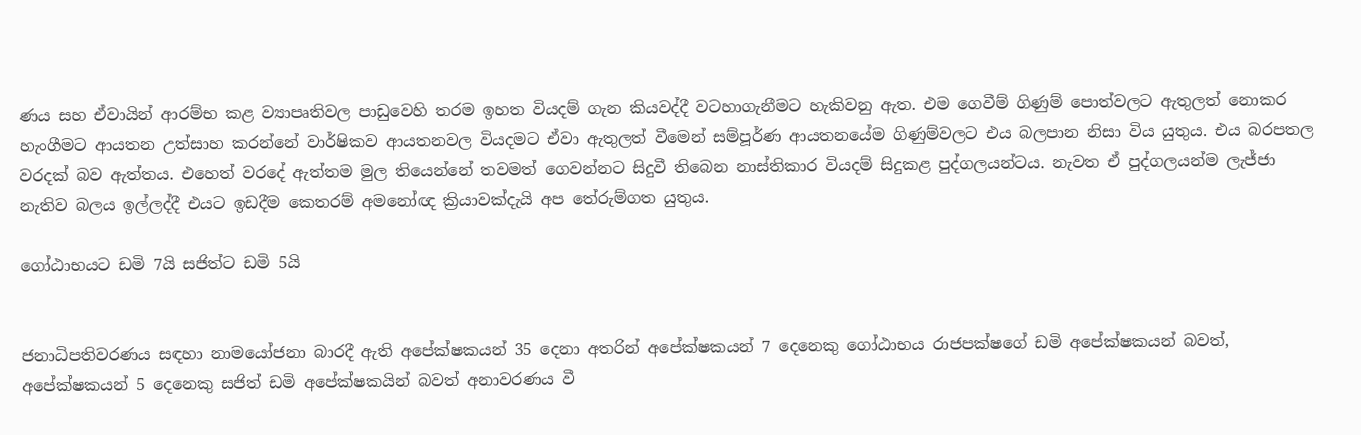ණය සහ ඒවායින් ආරම්භ කළ ව්‍යාපෘතිවල පාඩුවෙහි තරම ඉහත වියදම් ගැන කියවද්දී වටහාගැනීමට හැකිවනු ඇත. එම ගෙවීම් ගිණුම් පොත්වලට ඇතුලත් නොකර හැංගීමට ආයතන උත්සාහ කරන්නේ වාර්ෂිකව ආයතනවල වියදමට ඒවා ඇතුලත් වීමෙන් සම්පූර්ණ ආයතනයේම ගිණුම්වලට එය බලපාන නිසා විය යුතුය. එය බරපතල වරදක් බව ඇත්තය. එහෙත් වරදේ ඇත්තම මුල තියෙන්නේ තවමත් ගෙවන්නට සිදුවී තිබෙන නාස්තිකාර වියදම් සිදුකළ පුද්ගලයන්ටය. නැවත ඒ පුද්ගලයන්ම ලැජ්ජා නැතිව බලය ඉල්ලද්දී එයට ඉඩදීම කෙතරම් අමනෝඥ ක්‍රියාවක්දැයි අප තේරුම්ගත යුතුය.

ගෝඨාභයට ඩමි 7යි සජිත්ට ඩමි 5යි


ජනාධිපතිවරණය සඳහා නාමයෝජනා බාරදී ඇති අපේක්ෂකයන් 35 දෙනා අතරින් අපේක්ෂකයන් 7 දෙනෙකු ගෝඨාභය රාජපක්ෂගේ ඩමි අපේක්ෂකයන් බවත්, අපේක්ෂකයන් 5 දෙනෙකු සජිත් ඩමි අපේක්ෂකයින් බවත් අනාවරණය වී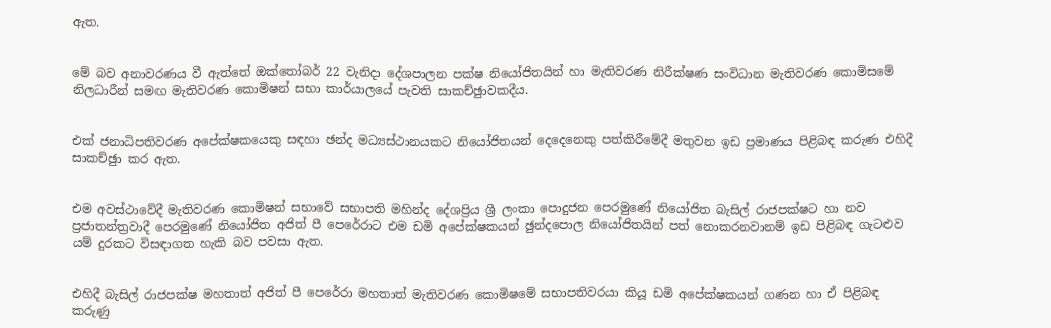ඇත.


මේ බව අනාවරණය වී ඇත්තේ ඔක්තෝබර් 22 වැනිදා දේශපාලන පක්ෂ නියෝජිතයින් හා මැතිවරණ නිරීක්ෂණ සංවිධාන මැතිවරණ කොමිසමේ නිලධාරීන් සමඟ මැතිවරණ කොමිෂන් සභා කාර්යාලයේ පැවති සාකච්ඡුාවකදීය.


එක් ජනාධිපතිවරණ අපේක්ෂකයෙකු සඳහා ඡන්ද මධ්‍යස්ථානයකට නියෝජිතයන් දෙදෙනෙකු පත්කිරීමේදී මතුවන ඉඩ ප්‍රමාණය පිළිබඳ කරුණ එහිදී සාකච්ඡුා කර ඇත.


එම අවස්ථාවේදී මැතිවරණ කොමිෂන් සභාවේ සභාපති මහින්ද දේශප්‍රිය ශ්‍රී ලංකා පොදුජන පෙරමුණේ නියෝජිත බැසිල් රාජපක්ෂට හා නව ප්‍රජාතන්ත්‍රවාදී පෙරමුණේ නියෝජිත අජිත් පී පෙරේරාට එම ඩමි අපේක්ෂකයන් ඡුන්දපොල නියෝජිතයින් පත් නොකරනවානම් ඉඩ පිළිබඳ ගැටළුව යම් දුරකට විසඳාගත හැකි බව පවසා ඇත.


එහිදී බැසිල් රාජපක්ෂ මහතාත් අජිත් පී පෙරේරා මහතාත් මැතිවරණ කොමිෂමේ සභාපතිවරයා කියූ ඩමි අපේක්ෂකයන් ගණන හා ඒ පිළිබඳ කරුණු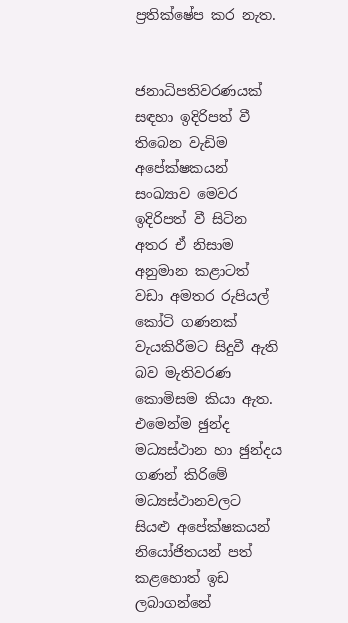ප්‍රතික්ෂේප කර නැත.


ජනාධිපතිවරණයක් සඳහා ඉදිරිපත් වී තිබෙන වැඩිම අපේක්ෂකයන් සංඛ්‍යාව මෙවර ඉදිරිපත් වී සිටින අතර ඒ නිසාම අනුමාන කළාටත් වඩා අමතර රුපියල් කෝටි ගණනක් වැයකිරීමට සිදුවී ඇති බව මැතිවරණ කොමිසම කියා ඇත. එමෙන්ම ඡුන්ද මධ්‍යස්ථාන හා ඡුන්දය ගණන් කිරිමේ මධ්‍යස්ථානවලට සියළු අපේක්ෂකයන් නියෝජිතයන් පත් කළහොත් ඉඩ ලබාගන්නේ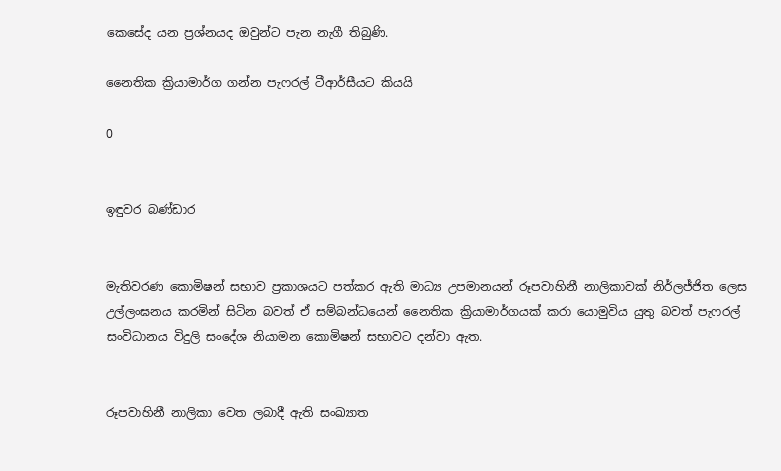කෙසේද යන ප්‍රශ්නයද ඔවුන්ට පැන නැගී තිබුණි.

නෛතික ක්‍රියාමාර්ග ගන්න පැෆරල් ටීආර්සීයට කියයි

0


ඉඳුවර බණ්ඩාර


මැතිවරණ කොමිෂන් සභාව ප්‍රකාශයට පත්කර ඇති මාධ්‍ය උපමානයන් රූපවාහිනී නාලිකාවක් නිර්ලජ්ජිත ලෙස උල්ලංඝනය කරමින් සිටින බවත් ඒ සම්බන්ධයෙන් නෛතික ක්‍රියාමාර්ගයක් කරා යොමුවිය යුතු බවත් පැෆරල් සංවිධානය විදුලි සංදේශ නියාමන කොමිෂන් සභාවට දන්වා ඇත.


රූපවාහිනී නාලිකා වෙත ලබාදී ඇති සංඛ්‍යාත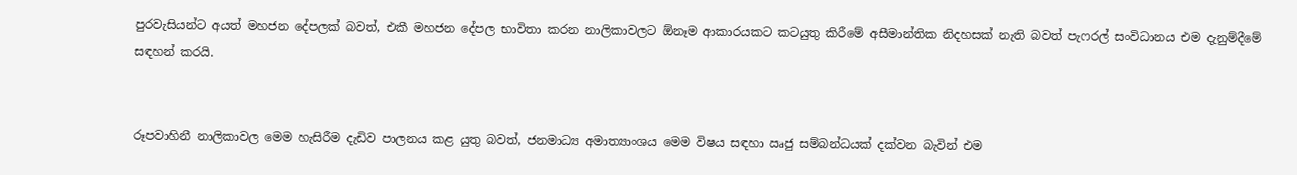පුරවැසියන්ට අයත් මහජන දේපලක් බවත්, එකී මහජන දේපල භාවිතා කරන නාලිකාවලට ඕනෑම ආකාරයකට කටයුතු කිරීමේ අසීමාන්තික නිදහසක් නැති බවත් පැෆරල් සංවිධානය එම දැනුම්දීමේ සඳහන් කරයි.


රූපවාහිනී නාලිකාවල මෙම හැසිරීම දැඩිව පාලනය කළ යුතු බවත්, ජනමාධ්‍ය අමාත්‍යාංශය මෙම විෂය සඳහා ඍජු සම්බන්ධයක් දක්වන බැවින් එම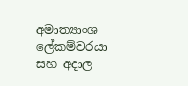අමාත්‍යාංශ ලේකම්වරයා සහ අදාල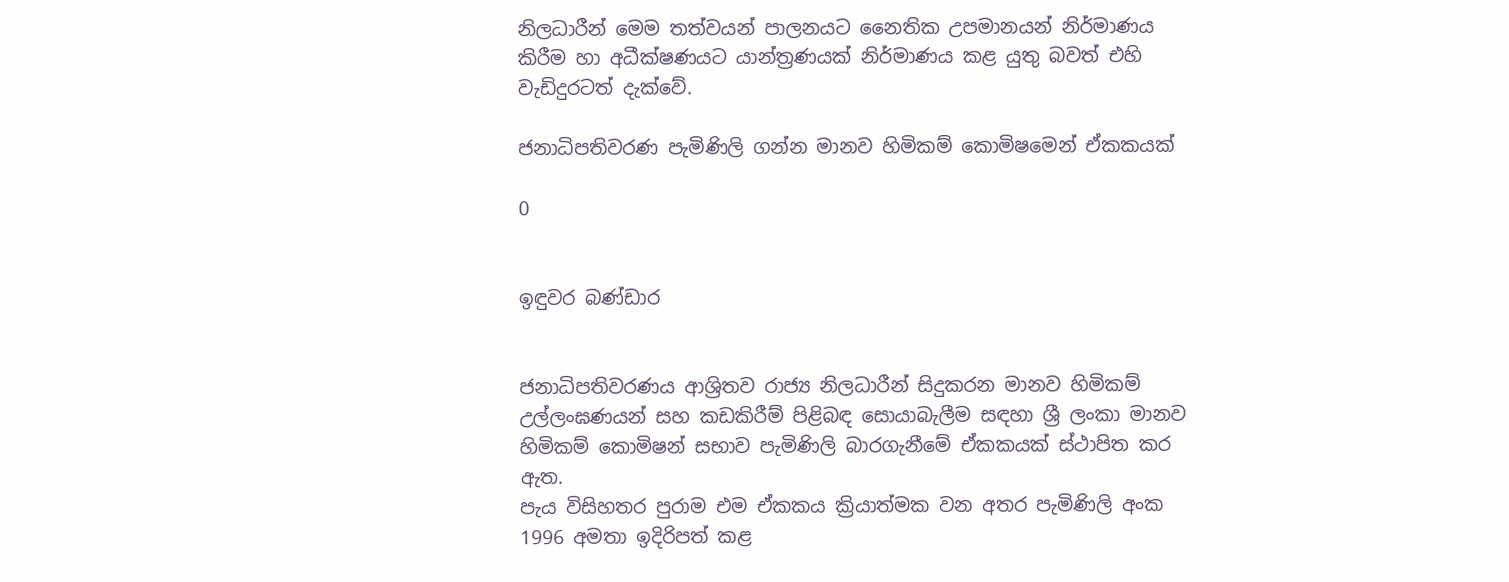නිලධාරීන් මෙම තත්වයන් පාලනයට නෛතික උපමානයන් නිර්මාණය කිරීම හා අධීක්ෂණයට යාන්ත්‍රණයක් නිර්මාණය කළ යුතු බවත් එහි වැඩිදුරටත් දැක්වේ.

ජනාධිපතිවරණ පැමිණිලි ගන්න මානව හිමිකම් කොමිෂමෙන් ඒකකයක්

0


ඉඳුවර බණ්ඩාර


ජනාධිපතිවරණය ආශ්‍රිතව රාජ්‍ය නිලධාරීන් සිදුකරන මානව හිමිකම් උල්ලංඝණයන් සහ කඩකිරීම් පිළිබඳ සොයාබැලීම සඳහා ශ්‍රී ලංකා මානව හිමිකම් කොමිෂන් සභාව පැමිණිලි බාරගැනීමේ ඒකකයක් ස්ථාපිත කර ඇත.
පැය විසිහතර පුරාම එම ඒකකය ක්‍රියාත්මක වන අතර පැමිණිලි අංක 1996 අමතා ඉදිරිපත් කළ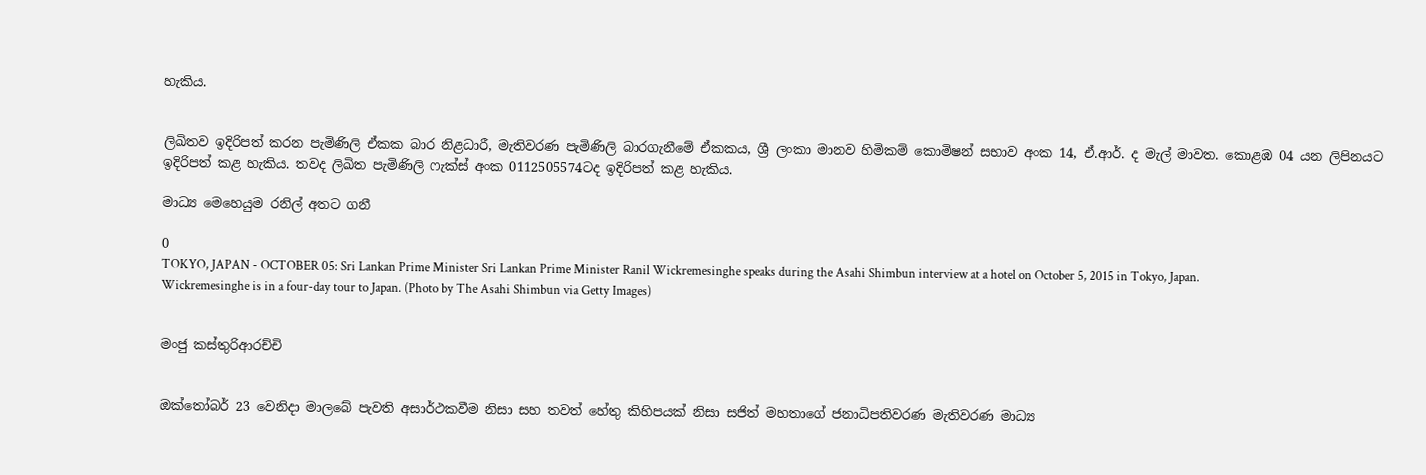හැකිය.


ලිඛිතව ඉදිරිපත් කරන පැමිණිලි ඒකක බාර නිළධාරී, මැතිවරණ පැමිණිලි බාරගැනීමේ ඒකකය, ශ්‍රී ලංකා මානව හිමිකම් කොමිෂන් සභාව අංක 14, ඒ.ආර්. ද මැල් මාවත. කොළඹ 04 යන ලිපිනයට ඉදිරිපත් කළ හැකිය. තවද ලිඛිත පැමිණිලි ෆැක්ස් අංක 0112505574ටද ඉදිරිපත් කළ හැකිය.

මාධ්‍ය මෙහෙයුම රනිල් අතට ගනී

0
TOKYO, JAPAN - OCTOBER 05: Sri Lankan Prime Minister Sri Lankan Prime Minister Ranil Wickremesinghe speaks during the Asahi Shimbun interview at a hotel on October 5, 2015 in Tokyo, Japan. Wickremesinghe is in a four-day tour to Japan. (Photo by The Asahi Shimbun via Getty Images)


මංජු කස්තුරිආරච්චි


ඔක්තෝබර් 23 වෙනිදා මාලබේ පැවති අසාර්ථකවීම නිසා සහ තවත් හේතු කිහිපයක් නිසා සජිත් මහතාගේ ජනාධිපතිවරණ මැතිවරණ මාධ්‍ය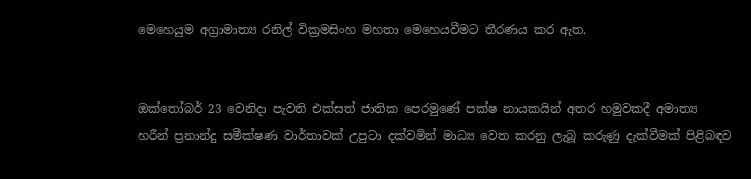මෙහෙයුම අග්‍රාමාත්‍ය රනිල් වික්‍රමසිංහ මහතා මෙහෙයවීමට තීරණය කර ඇත.


ඔක්තෝබර් 23 වෙනිදා පැවති එක්සත් ජාතික පෙරමුණේ පක්ෂ නායකයින් අතර හමුවකදී අමාත්‍ය හරීන් ප්‍රනාන්දු සමීක්ෂණ වාර්තාවක් උපුටා දක්වමින් මාධ්‍ය වෙත කරනු ලැබූ කරුණු දැක්වීමක් පිළිබඳව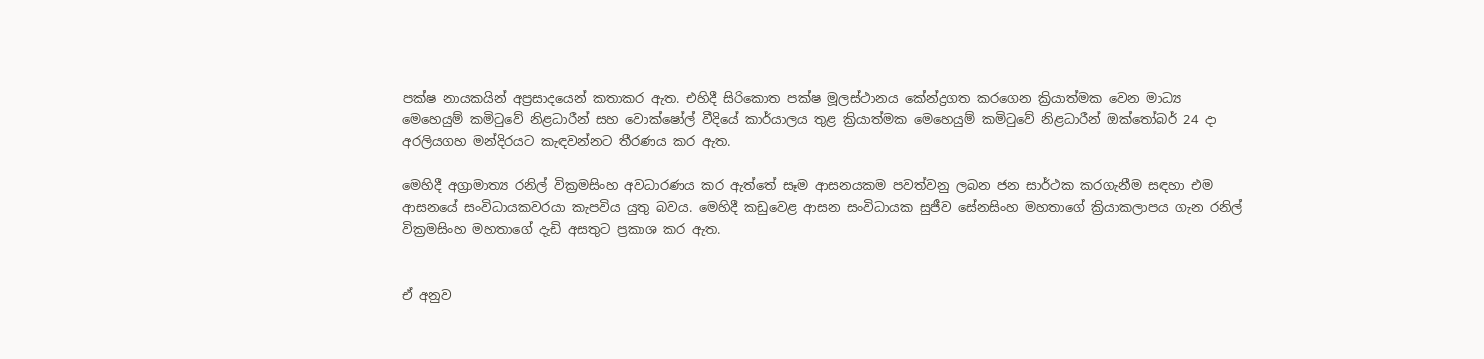පක්ෂ නායකයින් අප්‍රසාදයෙන් කතාකර ඇත. එහිදී සිරිකොත පක්ෂ මූලස්ථානය කේන්ද්‍රගත කරගෙන ක්‍රියාත්මක වෙන මාධ්‍ය මෙහෙයුම් කමිටුවේ නිළධාරීන් සහ වොක්ෂෝල් වීදියේ කාර්යාලය තුළ ක්‍රියාත්මක මෙහෙයුම් කමිටුවේ නිළධාරීන් ඔක්තෝබර් 24 දා අරලියගහ මන්දිරයට කැඳවන්නට තීරණය කර ඇත.

මෙහිදී අග්‍රාමාත්‍ය රනිල් වික්‍රමසිංහ අවධාරණය කර ඇත්තේ සෑම ආසනයකම පවත්වනු ලබන ජන සාර්ථක කරගැනීම සඳහා එම ආසනයේ සංවිධායකවරයා කැපවිය යුතු බවය. මෙහිදී කඩුවෙළ ආසන සංවිධායක සුජීව සේනසිංහ මහතාගේ ක්‍රියාකලාපය ගැන රනිල් වික්‍රමසිංහ මහතාගේ දැඩි අසතුට ප්‍රකාශ කර ඇත.


ඒ අනුව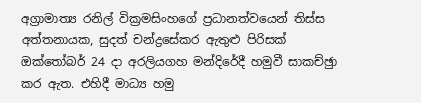අග්‍රාමාත්‍ය රනිල් වික්‍රමසිංහගේ ප්‍රධානත්වයෙන් තිස්ස අත්තනායක, සුදත් චන්ද්‍රසේකර ඇතුළු පිරිසක් ඔක්තෝබර් 24 දා අරලියගහ මන්දිරේදී හමුවී සාකච්ඡුා කර ඇත. එහිදී මාධ්‍ය හමු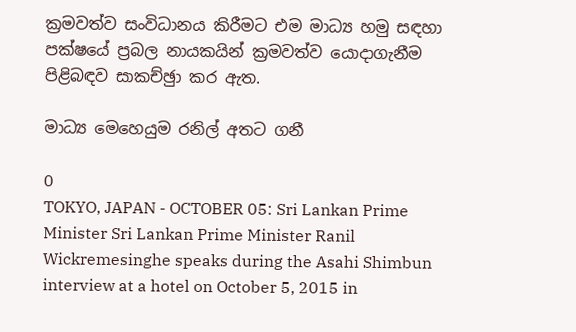ක්‍රමවත්ව සංවිධානය කිරීමට එම මාධ්‍ය හමු සඳහා පක්ෂයේ ප්‍රබල නායකයින් ක්‍රමවත්ව යොදාගැනීම පිළිබඳව සාකච්ඡුා කර ඇත.

මාධ්‍ය මෙහෙයුම රනිල් අතට ගනී

0
TOKYO, JAPAN - OCTOBER 05: Sri Lankan Prime Minister Sri Lankan Prime Minister Ranil Wickremesinghe speaks during the Asahi Shimbun interview at a hotel on October 5, 2015 in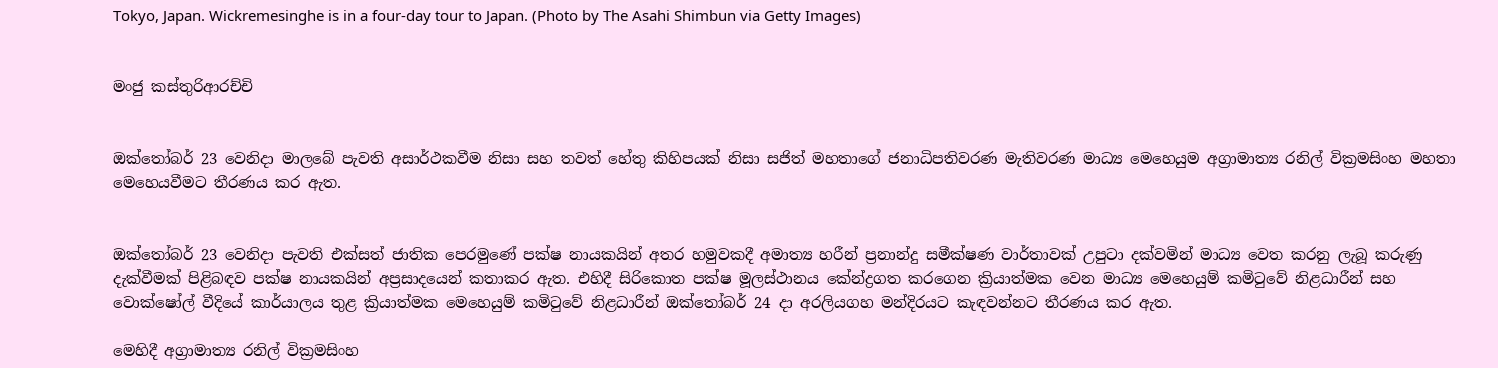Tokyo, Japan. Wickremesinghe is in a four-day tour to Japan. (Photo by The Asahi Shimbun via Getty Images)


මංජු කස්තුරිආරච්චි


ඔක්තෝබර් 23 වෙනිදා මාලබේ පැවති අසාර්ථකවීම නිසා සහ තවත් හේතු කිහිපයක් නිසා සජිත් මහතාගේ ජනාධිපතිවරණ මැතිවරණ මාධ්‍ය මෙහෙයුම අග්‍රාමාත්‍ය රනිල් වික්‍රමසිංහ මහතා මෙහෙයවීමට තීරණය කර ඇත.


ඔක්තෝබර් 23 වෙනිදා පැවති එක්සත් ජාතික පෙරමුණේ පක්ෂ නායකයින් අතර හමුවකදී අමාත්‍ය හරීන් ප්‍රනාන්දු සමීක්ෂණ වාර්තාවක් උපුටා දක්වමින් මාධ්‍ය වෙත කරනු ලැබූ කරුණු දැක්වීමක් පිළිබඳව පක්ෂ නායකයින් අප්‍රසාදයෙන් කතාකර ඇත. එහිදී සිරිකොත පක්ෂ මූලස්ථානය කේන්ද්‍රගත කරගෙන ක්‍රියාත්මක වෙන මාධ්‍ය මෙහෙයුම් කමිටුවේ නිළධාරීන් සහ වොක්ෂෝල් වීදියේ කාර්යාලය තුළ ක්‍රියාත්මක මෙහෙයුම් කමිටුවේ නිළධාරීන් ඔක්තෝබර් 24 දා අරලියගහ මන්දිරයට කැඳවන්නට තීරණය කර ඇත.

මෙහිදී අග්‍රාමාත්‍ය රනිල් වික්‍රමසිංහ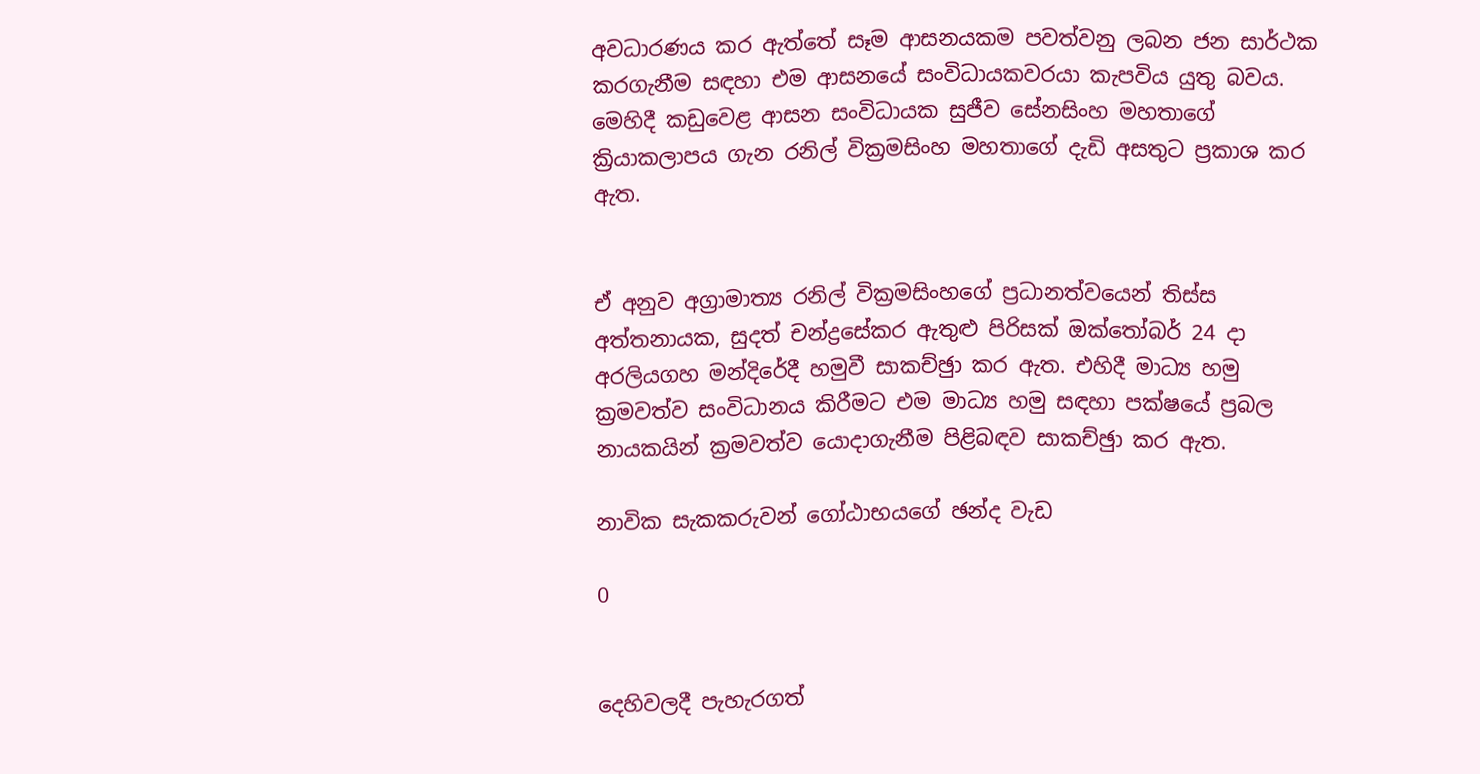අවධාරණය කර ඇත්තේ සෑම ආසනයකම පවත්වනු ලබන ජන සාර්ථක කරගැනීම සඳහා එම ආසනයේ සංවිධායකවරයා කැපවිය යුතු බවය. මෙහිදී කඩුවෙළ ආසන සංවිධායක සුජීව සේනසිංහ මහතාගේ ක්‍රියාකලාපය ගැන රනිල් වික්‍රමසිංහ මහතාගේ දැඩි අසතුට ප්‍රකාශ කර ඇත.


ඒ අනුව අග්‍රාමාත්‍ය රනිල් වික්‍රමසිංහගේ ප්‍රධානත්වයෙන් තිස්ස අත්තනායක, සුදත් චන්ද්‍රසේකර ඇතුළු පිරිසක් ඔක්තෝබර් 24 දා අරලියගහ මන්දිරේදී හමුවී සාකච්ඡුා කර ඇත. එහිදී මාධ්‍ය හමු ක්‍රමවත්ව සංවිධානය කිරීමට එම මාධ්‍ය හමු සඳහා පක්ෂයේ ප්‍රබල නායකයින් ක්‍රමවත්ව යොදාගැනීම පිළිබඳව සාකච්ඡුා කර ඇත.

නාවික සැකකරුවන් ගෝඨාභයගේ ඡන්ද වැඩ

0


දෙහිවලදී පැහැරගත්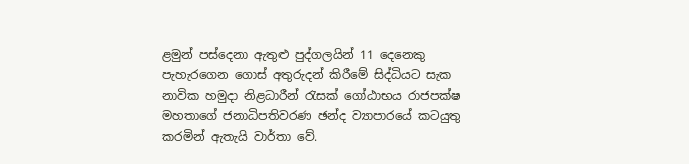ළමුන් පස්දෙනා ඇතුළු පුද්ගලයින් 11 දෙනෙකු පැහැරගෙන ගොස් අතුරුදන් කිරීමේ සිද්ධියට සැක නාවික හමුදා නිළධාරීන් රැසක් ගෝඨාභය රාජපක්ෂ මහතාගේ ජනාධිපතිවරණ ඡන්ද ව්‍යාපාරයේ කටයුතු කරමින් ඇතැයි වාර්තා වේ.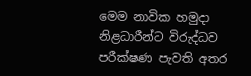මෙම නාවික හමුදා නිළධාරීන්ට විරුද්ධව පරීක්ෂණ පැවති අතර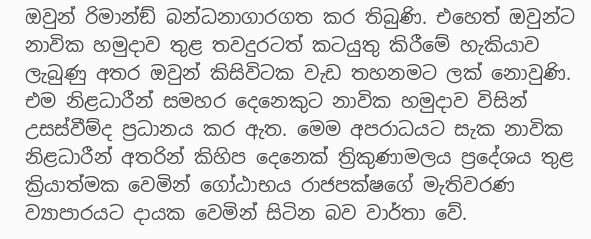ඔවුන් රිමාන්ඞ් බන්ධනාගාරගත කර තිබුණි. එහෙත් ඔවුන්ට නාවික හමුදාව තුළ තවදුරටත් කටයුතු කිරීමේ හැකියාව ලැබුණු අතර ඔවුන් කිසිවිටක වැඩ තහනමට ලක් නොවුණි. එම නිළධාරීන් සමහර දෙනෙකුට නාවික හමුදාව විසින් උසස්වීම්ද ප්‍රධානය කර ඇත. මෙම අපරාධයට සැක නාවික නිළධාරීන් අතරින් කිහිප දෙනෙක් ත්‍රිකුණාමලය ප්‍රදේශය තුළ ක්‍රියාත්මක වෙමින් ගෝඨාභය රාජපක්ෂගේ මැතිවරණ ව්‍යාපාරයට දායක වෙමින් සිටින බව වාර්තා වේ.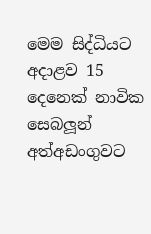මෙම සිද්ධියට අදාළව 15 දෙනෙක් නාවික සෙබලූ‍න් අත්අඩංගුවට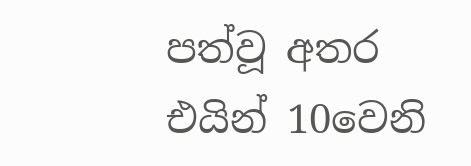පත්වූ අතර එයින් 10වෙනි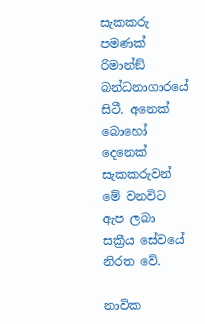සැකකරු පමණක් රිමාන්ඞ් බන්ධනාගාරයේ සිටී. අනෙක් බොහෝ දෙනෙක් සැකකරුවන් මේ වනවිට ඇප ලබා සක්‍රීය සේවයේ නිරත වේ.

නාවික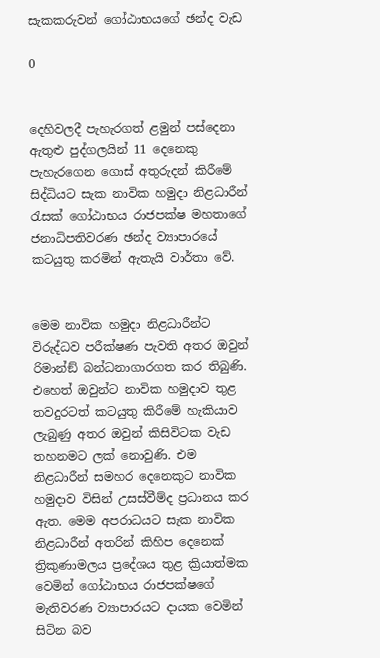සැකකරුවන් ගෝඨාභයගේ ඡන්ද වැඩ

0


දෙහිවලදී පැහැරගත් ළමුන් පස්දෙනා ඇතුළු පුද්ගලයින් 11 දෙනෙකු පැහැරගෙන ගොස් අතුරුදන් කිරීමේ සිද්ධියට සැක නාවික හමුදා නිළධාරීන් රැසක් ගෝඨාභය රාජපක්ෂ මහතාගේ ජනාධිපතිවරණ ඡන්ද ව්‍යාපාරයේ කටයුතු කරමින් ඇතැයි වාර්තා වේ.


මෙම නාවික හමුදා නිළධාරීන්ට විරුද්ධව පරීක්ෂණ පැවති අතර ඔවුන් රිමාන්ඞ් බන්ධනාගාරගත කර තිබුණි. එහෙත් ඔවුන්ට නාවික හමුදාව තුළ තවදුරටත් කටයුතු කිරීමේ හැකියාව ලැබුණු අතර ඔවුන් කිසිවිටක වැඩ තහනමට ලක් නොවුණි. එම නිළධාරීන් සමහර දෙනෙකුට නාවික හමුදාව විසින් උසස්වීම්ද ප්‍රධානය කර ඇත. මෙම අපරාධයට සැක නාවික නිළධාරීන් අතරින් කිහිප දෙනෙක් ත්‍රිකුණාමලය ප්‍රදේශය තුළ ක්‍රියාත්මක වෙමින් ගෝඨාභය රාජපක්ෂගේ මැතිවරණ ව්‍යාපාරයට දායක වෙමින් සිටින බව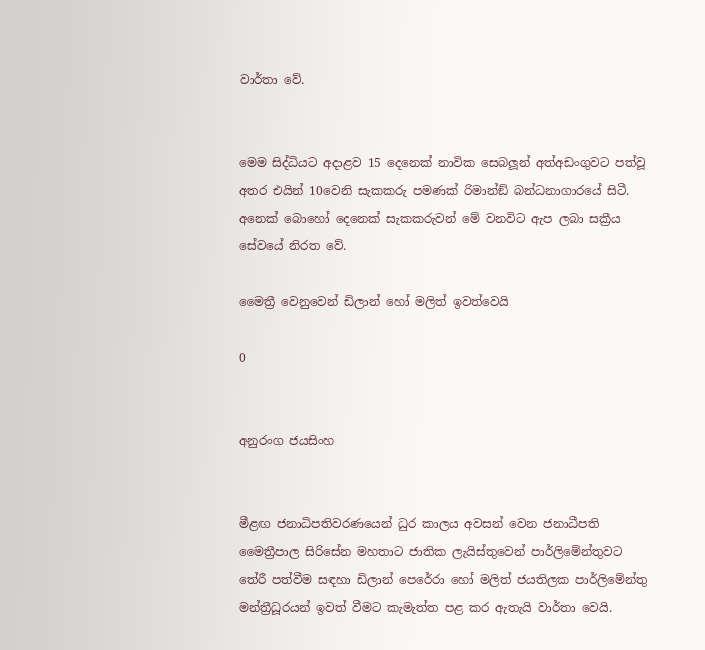වාර්තා වේ.


මෙම සිද්ධියට අදාළව 15 දෙනෙක් නාවික සෙබලූ‍න් අත්අඩංගුවට පත්වූ අතර එයින් 10වෙනි සැකකරු පමණක් රිමාන්ඞ් බන්ධනාගාරයේ සිටී. අනෙක් බොහෝ දෙනෙක් සැකකරුවන් මේ වනවිට ඇප ලබා සක්‍රීය සේවයේ නිරත වේ.

මෛත්‍රී වෙනුවෙන් ඩිලාන් හෝ මලිත් ඉවත්වෙයි

0


අනුරංග ජයසිංහ


මීළඟ ජනාධිපතිවරණයෙන් ධුර කාලය අවසන් වෙන ජනාධීපති මෛත්‍රීපාල සිරිසේන මහතාට ජාතික ලැයිස්තුවෙන් පාර්ලිමේන්තුවට තේරී පත්වීම සඳහා ඩිලාන් පෙරේරා හෝ මලිත් ජයතිලක පාර්ලිමේන්තු මන්ත්‍රීධූරයන් ඉවත් වීමට කැමැත්ත පළ කර ඇතැයි වාර්තා වෙයි.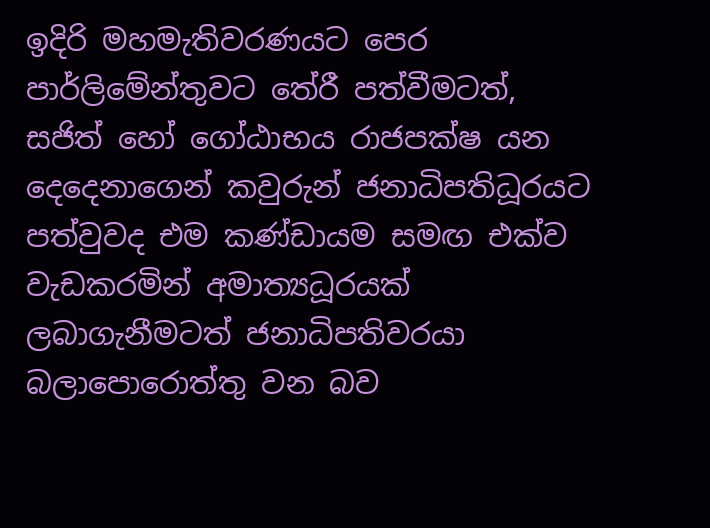ඉදිරි මහමැතිවරණයට පෙර පාර්ලිමේන්තුවට තේරී පත්වීමටත්, සජිත් හෝ ගෝඨාභය රාජපක්ෂ යන දෙදෙනාගෙන් කවුරුන් ජනාධිපතිධූරයට පත්වුවද එම කණ්ඩායම සමඟ එක්ව වැඩකරමින් අමාත්‍යධූරයක් ලබාගැනීමටත් ජනාධිපතිවරයා බලාපොරොත්තු වන බව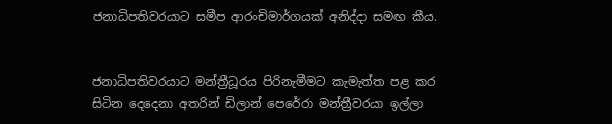ජනාධිපතිවරයාට සමීප ආරංචිමාර්ගයක් අනිද්දා සමඟ කීය.


ජනාධිපතිවරයාට මන්ත්‍රීධූරය පිරිනැමීමට කැමැත්ත පළ කර සිටින දෙදෙනා අතරින් ඩිලාන් පෙරේරා මන්ත්‍රීවරයා ඉල්ලා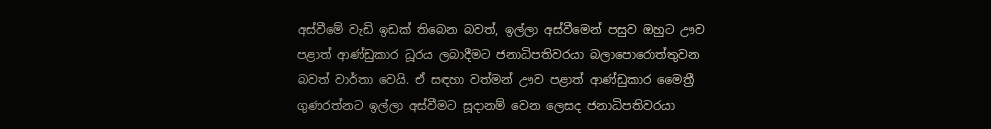අස්වීමේ වැඩි ඉඩක් තිබෙන බවත්, ඉල්ලා අස්වීමෙන් පසුව ඔහුට ඌව පළාත් ආණ්ඩුකාර ධූරය ලබාදීමට ජනාධිපතිවරයා බලාපොරොත්තුවන බවත් වාර්තා වෙයි. ඒ සඳහා වත්මන් ඌව පළාත් ආණ්ඩුකාර මෛත්‍රී ගුණරත්නට ඉල්ලා අස්වීමට සූදානම් වෙන ලෙසද ජනාධිපතිවරයා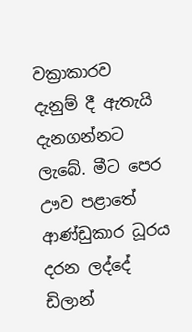වක්‍රාකාරව දැනුම් දී ඇතැයි දැනගන්නට ලැබේ. මීට පෙර ඌව පළාතේ ආණ්ඩුකාර ධූරය දරන ලද්දේ ඩිලාන්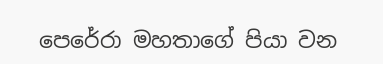පෙරේරා මහතාගේ පියා වන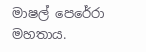මාෂල් පෙරේරා මහතාය.